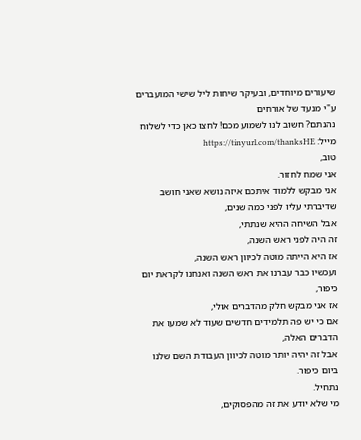שיעורים מיוחדים, ובעיקר שיחות ליל שישי המועברים ע"י מנעד של אורחים
נהנתם? חשוב לנו לשמוע מכם! לחצו כאן כדי לשלוח מייל: https://tinyurl.com/thanksHE
טוב,
אני שמח לחזור.
אני מבקש ללמוד איתכם איזה נושא שאני חושב שדיברתי עליו לפני כמה שנים,
אבל השיחה ההיא שנתתי,
זה היה לפני ראש השנה,
אז היא הייתה מוטה לכיוון ראש השנה,
ועכשיו כבר עברנו את ראש השנה ואנחנו לקראת יום כיפור,
אז אני מבקש חלק מהדברים אולי,
אם כי יש פה תלמידים חדשים שעוד לא שמעו את הדברים האלה,
אבל זה יהיה יותר מוטה לכיוון העבודת השם שלנו ביום כיפור.
נתחיל.
מי שלא יודע את זה מהפסוקים,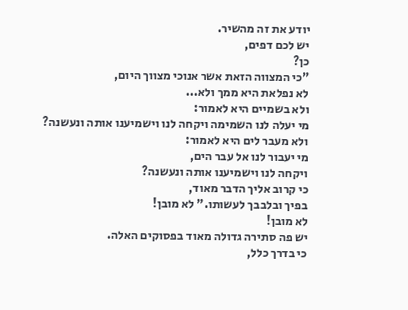יודע את זה מהשיר.
יש לכם דפים,
כן?
"כי המצווה הזאת אשר אנוכי מצווך היום,
לא נפלאת היא ממך ולא...
ולא בשמיים היא לאמור:
מי יעלה לנו השמימה ויקחה לנו וישמיענו אותה ונעשנה?
ולא מעבר לים היא לאמור:
מי יעבור לנו אל עבר הים,
ויקחה לנו וישמיענו אותה ונעשנה?
כי קרוב אליך הדבר מאוד,
בפיך ובלבבך לעשותו." לא מובן!
לא מובן!
יש פה סתירה גדולה מאוד בפסוקים האלה.
כי בדרך כלל,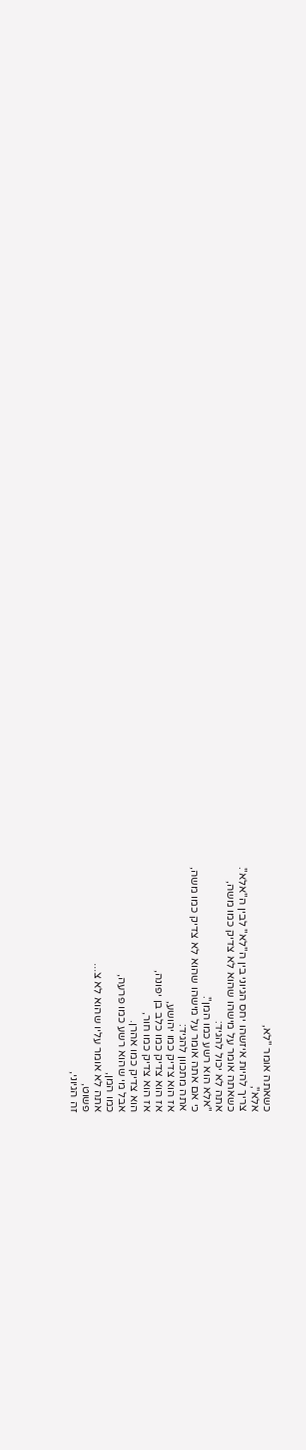כשאתה אומר "לא,
אלא",
צריך להיות איזשהו יחס הגיוני בין ה"לא" לבין ה"אלא".
כשאתה אומר על מישהו שהוא לא צדיק כמו משה,
אתה לא יכול להגיד:
"אלא הוא רשע כמו המן".
כי אם אתה אומר על מישהו שהוא לא צדיק כמו משה,
אתה מתכוון להגיד:
אז הוא צדיק כמו יהושע,
אז הוא צדיק כמו כלב בן יפונה,
אז הוא צדיק כמו חור,
הוא צדיק כמו אהרן.
אבל מי שהוא רשע כמו פרעה,
כמו המן,
אתה לא אומר עליו שהוא לא צ...
פשוט,
זה הגיוני,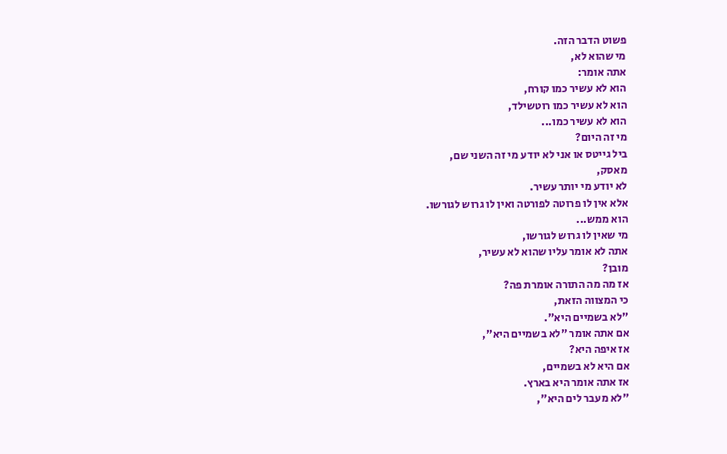פשוט הדבר הזה.
מי שהוא לא,
אתה אומר:
הוא לא עשיר כמו קורח,
הוא לא עשיר כמו רוטשילד,
הוא לא עשיר כמו...
מי זה היום?
ביל גייטס או אני לא יודע מי זה השני שם,
מאסק,
לא יודע מי יותר עשיר.
אלא אין לו פרוטה לפורטה ואין לו גרוש לגורשו.
הוא ממש...
מי שאין לו גרוש לגורשו,
אתה לא אומר עליו שהוא לא עשיר,
מובן?
אז מה מה התורה אומרת פה?
כי המצווה הזאת,
"לא בשמיים היא".
אם אתה אומר "לא בשמיים היא",
אז איפה היא?
אם היא לא בשמיים,
אז אתה אומר היא בארץ.
"לא מעבר לים היא",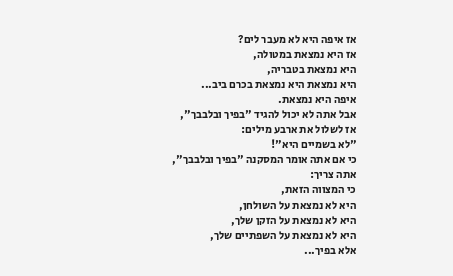אז איפה היא לא מעבר לים?
אז היא נמצאת במטולה,
היא נמצאת בטבריה,
היא נמצאת היא נמצאת בכרם ביב...
איפה היא נמצאת.
אבל אתה לא יכול להגיד "בפיך ובלבבך",
אז לשלול את ארבע מילים:
"לא בשמיים היא"!
כי אם אתה אומר המסקנה "בפיך ובלבבך",
אתה צריך:
כי המצווה הזאת,
היא לא נמצאת על השולחן,
היא לא נמצאת על הזקן שלך,
היא לא נמצאת על השפתיים שלך,
אלא בפיך...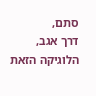סתם,
דרך אגב,
הלוגיקה הזאת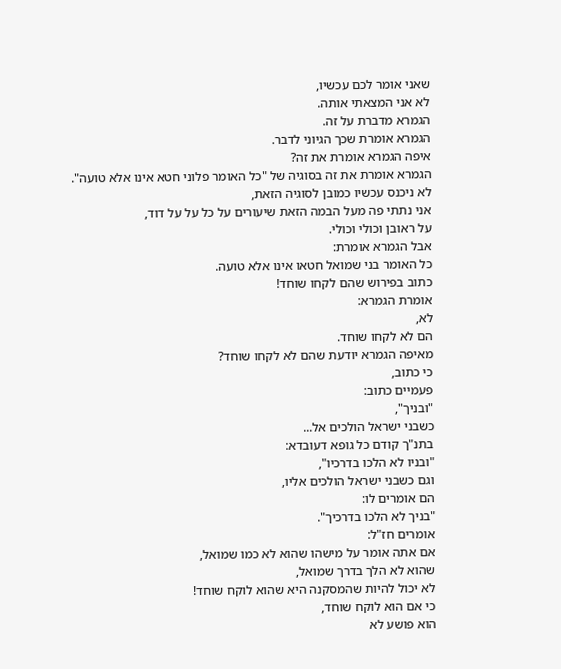שאני אומר לכם עכשיו,
לא אני המצאתי אותה.
הגמרא מדברת על זה.
הגמרא אומרת שכך הגיוני לדבר.
איפה הגמרא אומרת את זה?
הגמרא אומרת את זה בסוגיה של "כל האומר פלוני חטא אינו אלא טועה".
לא ניכנס עכשיו כמובן לסוגיה הזאת,
אני נתתי פה מעל הבמה הזאת שיעורים על כל על על דוד,
על ראובן וכולי וכולי.
אבל הגמרא אומרת:
כל האומר בני שמואל חטאו אינו אלא טועה.
כתוב בפירוש שהם לקחו שוחד!
אומרת הגמרא:
לא,
הם לא לקחו שוחד.
מאיפה הגמרא יודעת שהם לא לקחו שוחד?
כי כתוב,
פעמיים כתוב:
"ובניך",
כשבני ישראל הולכים אל...
בתנ"ך קודם כל גופא דעובדא:
"ובניו לא הלכו בדרכיו",
וגם כשבני ישראל הולכים אליו,
הם אומרים לו:
"בניך לא הלכו בדרכיך".
אומרים חז"ל:
אם אתה אומר על מישהו שהוא לא כמו שמואל,
שהוא לא הלך בדרך שמואל,
לא יכול להיות שהמסקנה היא שהוא לוקח שוחד!
כי אם הוא לוקח שוחד,
הוא פושע לא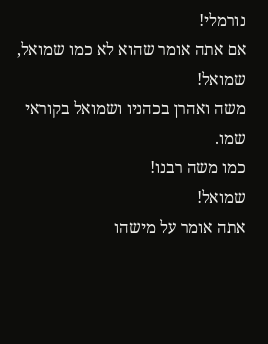נורמלי!
אם אתה אומר שהוא לא כמו שמואל,
שמואל!
משה ואהרן בכהניו ושמואל בקוראי שמו.
כמו משה רבנו!
שמואל!
אתה אומר על מישהו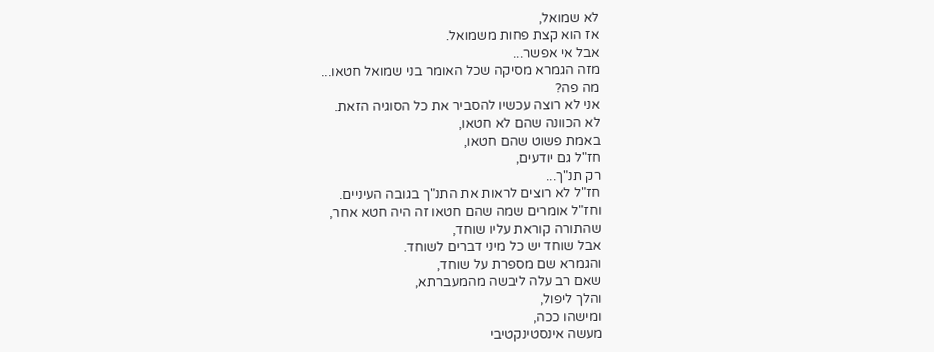לא שמואל,
אז הוא קצת פחות משמואל.
אבל אי אפשר...
מזה הגמרא מסיקה שכל האומר בני שמואל חטאו...
מה פה?
אני לא רוצה עכשיו להסביר את כל הסוגיה הזאת.
לא הכוונה שהם לא חטאו,
באמת פשוט שהם חטאו,
חז"ל גם יודעים,
רק תנ"ך...
חז"ל לא רוצים לראות את התנ"ך בגובה העיניים.
וחז"ל אומרים שמה שהם חטאו זה היה חטא אחר,
שהתורה קוראת עליו שוחד,
אבל שוחד יש כל מיני דברים לשוחד.
והגמרא שם מספרת על שוחד,
שאם רב עלה ליבשה מהמעברתא,
והלך ליפול,
ומישהו ככה,
מעשה אינסטינקטיבי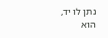נתן לו יד,
הוא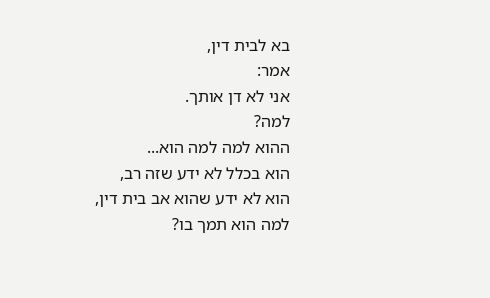בא לבית דין,
אמר:
אני לא דן אותך.
למה?
ההוא למה למה הוא...
הוא בכלל לא ידע שזה רב,
הוא לא ידע שהוא אב בית דין,
למה הוא תמך בו?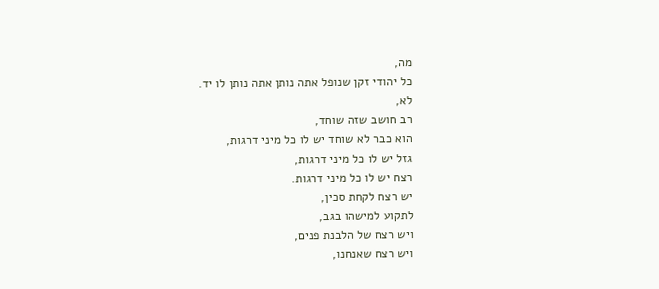מה,
כל יהודי זקן שנופל אתה נותן אתה נותן לו יד.
לא,
רב חושב שזה שוחד,
הוא כבר לא שוחד יש לו כל מיני דרגות,
גזל יש לו כל מיני דרגות,
רצח יש לו כל מיני דרגות.
יש רצח לקחת סכין,
לתקוע למישהו בגב,
ויש רצח של הלבנת פנים,
ויש רצח שאנחנו,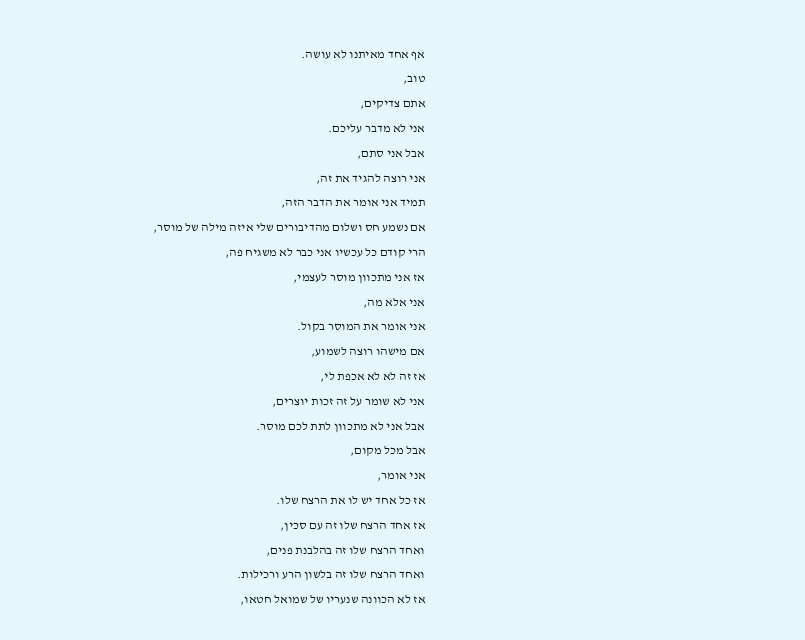אף אחד מאיתנו לא עושה.
טוב,
אתם צדיקים,
אני לא מדבר עליכם.
אבל אני סתם,
אני רוצה להגיד את זה,
תמיד אני אומר את הדבר הזה,
אם נשמע חס ושלום מהדיבורים שלי איזה מילה של מוסר,
הרי קודם כל עכשיו אני כבר לא משגיח פה,
אז אני מתכוון מוסר לעצמי,
אני אלא מה,
אני אומר את המוסר בקול.
אם מישהו רוצה לשמוע,
אז זה לא לא אכפת לי,
אני לא שומר על זה זכות יוצרים,
אבל אני לא מתכוון לתת לכם מוסר.
אבל מכל מקום,
אני אומר,
אז כל אחד יש לו את הרצח שלו.
אז אחד הרצח שלו זה עם סכין,
ואחד הרצח שלו זה בהלבנת פנים,
ואחד הרצח שלו זה בלשון הרע ורכילות.
אז לא הכוונה שנעריו של שמואל חטאו,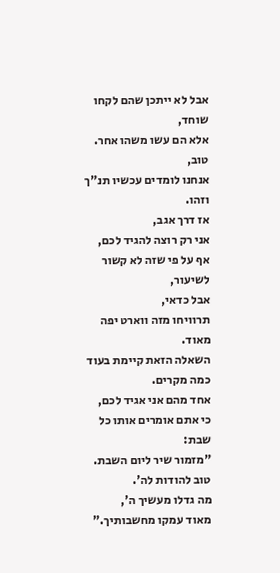אבל לא ייתכן שהם לקחו שוחד,
אלא הם עשו משהו אחר.
טוב,
אנחנו לומדים עכשיו תנ"ך וזהו.
אז דרך אגב,
אני רק רוצה להגיד לכם,
אף על פי שזה לא קשור לשיעור,
אבל כדאי,
תרוויחו מזה ווארט יפה מאוד.
השאלה הזאת קיימת בעוד כמה מקרים.
אחד מהם אני אגיד לכם,
כי אתם אומרים אותו כל שבת:
"מזמור שיר ליום השבת.
טוב להודות לה'.
מה גדלו מעשיך ה',
מאוד עמקו מחשבותיך."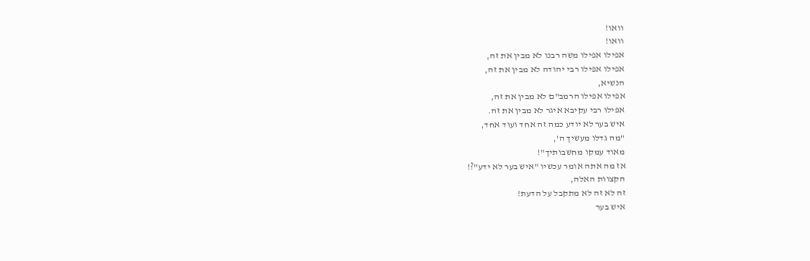וואו!
וואו!
אפילו אפילו משה רבנו לא מבין את זה,
אפילו אפילו רבי יהודה לא מבין את זה,
הנשיא,
אפילו אפילו הרמב"ם לא מבין את זה,
אפילו רבי עקיבא איגר לא מבין את זה.
איש בער לא יודע כמה זה אחד ועוד אחד,
"מה גדלו מעשיך ה',
מאוד עמקו מחשבותיך"!
אז מה אתה אומר עכשיו "איש בער לא ידע"?!
הקצוות האלה,
זה לא זה לא מתקבל על הדעת!
איש בער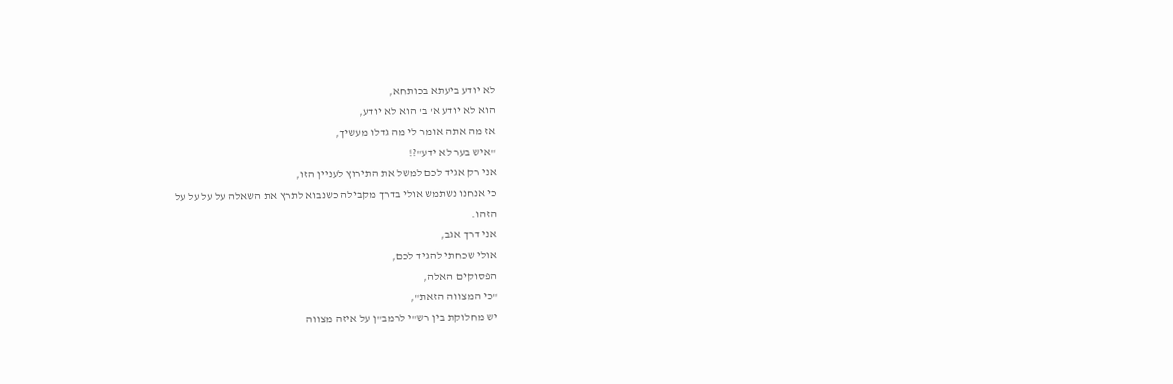לא יודע ביעתא בכותחא,
הוא לא יודע א' ב' הוא לא יודע,
אז מה אתה אומר לי מה גדלו מעשיך,
"איש בער לא ידע"?!
אני רק אגיד לכם למשל את התירוץ לעניין הזו,
כי אנחנו נשתמש אולי בדרך מקבילה כשנבוא לתרץ את השאלה על על על על
הזהו.
אני דרך אגב,
אולי שכחתי להגיד לכם,
הפסוקים האלה,
"כי המצווה הזאת",
יש מחלוקת בין רש"י לרמב"ן על איזה מצווה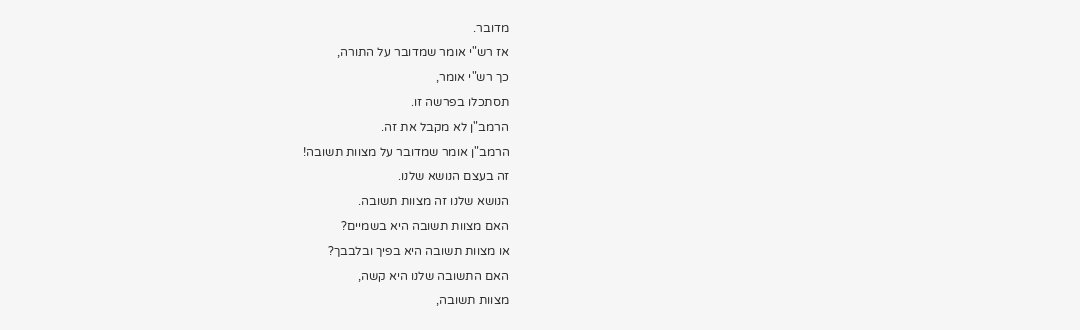מדובר.
אז רש"י אומר שמדובר על התורה,
כך רש"י אומר,
תסתכלו בפרשה זו.
הרמב"ן לא מקבל את זה.
הרמב"ן אומר שמדובר על מצוות תשובה!
זה בעצם הנושא שלנו.
הנושא שלנו זה מצוות תשובה.
האם מצוות תשובה היא בשמיים?
או מצוות תשובה היא בפיך ובלבבך?
האם התשובה שלנו היא קשה,
מצוות תשובה,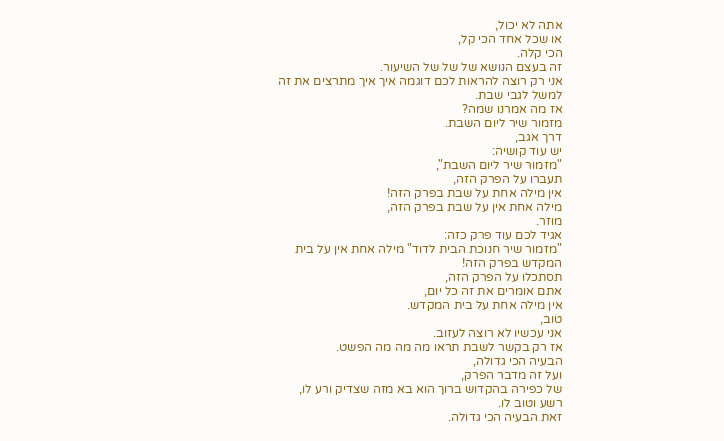אתה לא יכול,
או שכל אחד הכי קל,
הכי קלה.
זה בעצם הנושא של של של השיעור.
אני רק רוצה להראות לכם דוגמה איך איך מתרצים את זה למשל לגבי שבת.
אז מה אמרנו שמה?
מזמור שיר ליום השבת.
דרך אגב,
יש עוד קושיה:
"מזמור שיר ליום השבת",
תעברו על הפרק הזה,
אין מילה אחת על שבת בפרק הזה!
מילה אחת אין על שבת בפרק הזה,
מוזר.
אגיד לכם עוד פרק כזה:
"מזמור שיר חנוכת הבית לדוד" מילה אחת אין על בית המקדש בפרק הזה!
תסתכלו על הפרק הזה,
אתם אומרים את זה כל יום,
אין מילה אחת על בית המקדש.
טוב,
אני עכשיו לא רוצה לעזוב.
אז רק בקשר לשבת תראו מה מה מה הפשט.
הבעיה הכי גדולה,
ועל זה מדבר הפרק,
של כפירה בהקדוש ברוך הוא בא מזה שצדיק ורע לו,
רשע וטוב לו.
זאת הבעיה הכי גדולה.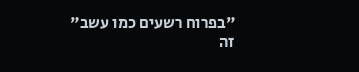"בפרוח רשעים כמו עשב" זה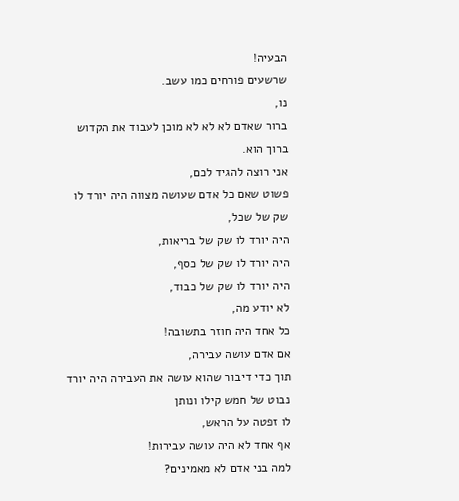הבעיה!
שרשעים פורחים כמו עשב.
נו,
ברור שאדם לא לא לא מוכן לעבוד את הקדוש ברוך הוא.
אני רוצה להגיד לכם,
פשוט שאם כל אדם שעושה מצווה היה יורד לו שק של שכל,
היה יורד לו שק של בריאות,
היה יורד לו שק של כסף,
היה יורד לו שק של כבוד,
לא יודע מה,
כל אחד היה חוזר בתשובה!
אם אדם עושה עבירה,
תוך כדי דיבור שהוא עושה את העבירה היה יורד נבוט של חמש קילו ונותן
לו זפטה על הראש,
אף אחד לא היה עושה עבירות!
למה בני אדם לא מאמינים?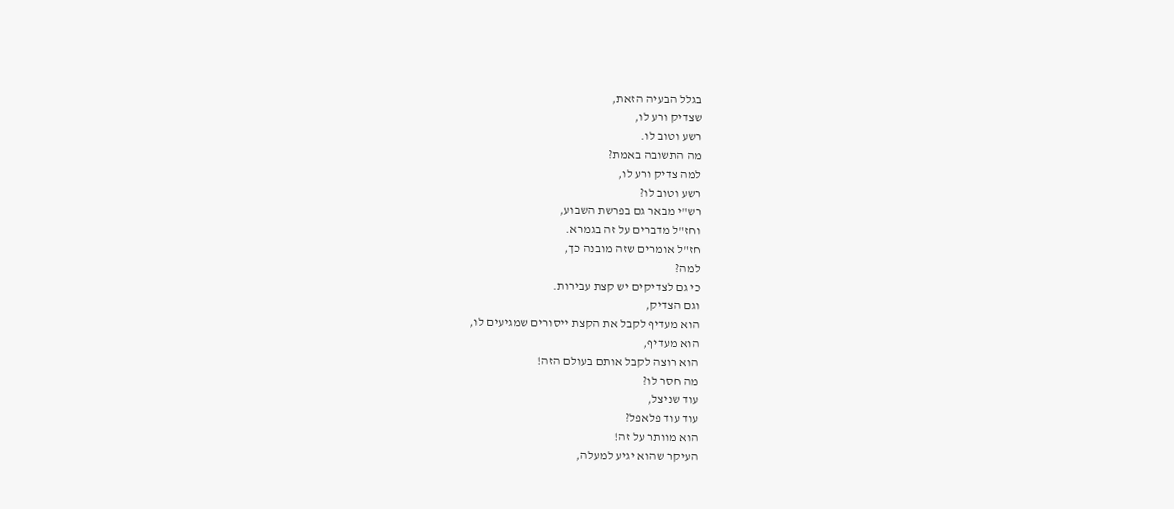בגלל הבעיה הזאת,
שצדיק ורע לו,
רשע וטוב לו.
מה התשובה באמת?
למה צדיק ורע לו,
רשע וטוב לו?
רש"י מבאר גם בפרשת השבוע,
וחז"ל מדברים על זה בגמרא.
חז"ל אומרים שזה מובנה כך,
למה?
כי גם לצדיקים יש קצת עבירות.
וגם הצדיק,
הוא מעדיף לקבל את הקצת ייסורים שמגיעים לו,
הוא מעדיף,
הוא רוצה לקבל אותם בעולם הזה!
מה חסר לו?
עוד שניצל,
עוד עוד פלאפל?
הוא מוותר על זה!
העיקר שהוא יגיע למעלה,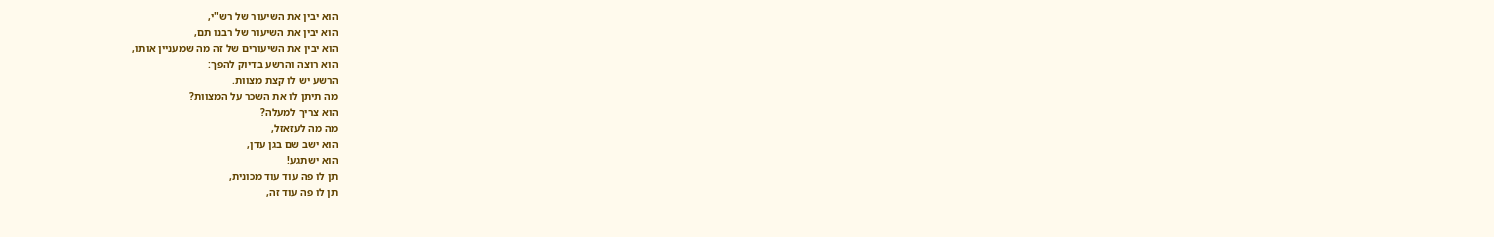הוא יבין את השיעור של רש"י,
הוא יבין את השיעור של רבנו תם,
הוא יבין את השיעורים של זה מה שמעניין אותו,
הוא רוצה והרשע בדיוק להפך:
הרשע יש לו קצת מצוות.
מה תיתן לו את השכר על המצוות?
הוא צריך למעלה?
מה מה לעזאזל,
הוא ישב שם בגן עדן,
הוא ישתגע!
תן לו פה עוד עוד מכונית,
תן לו פה עוד זה,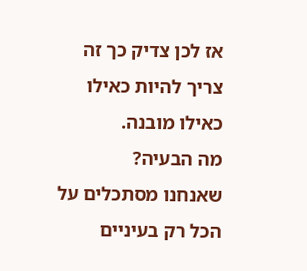אז לכן צדיק כך זה צריך להיות כאילו כאילו מובנה.
מה הבעיה?
שאנחנו מסתכלים על הכל רק בעיניים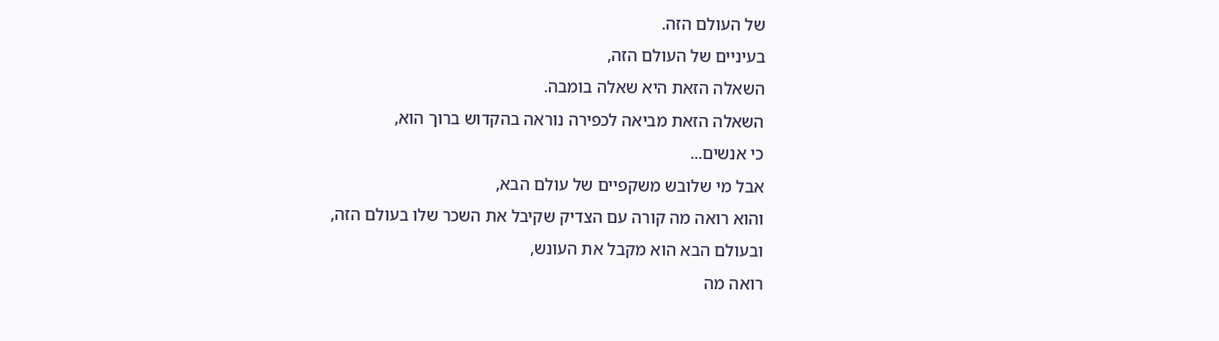של העולם הזה.
בעיניים של העולם הזה,
השאלה הזאת היא שאלה בומבה.
השאלה הזאת מביאה לכפירה נוראה בהקדוש ברוך הוא,
כי אנשים...
אבל מי שלובש משקפיים של עולם הבא,
והוא רואה מה קורה עם הצדיק שקיבל את השכר שלו בעולם הזה,
ובעולם הבא הוא מקבל את העונש,
רואה מה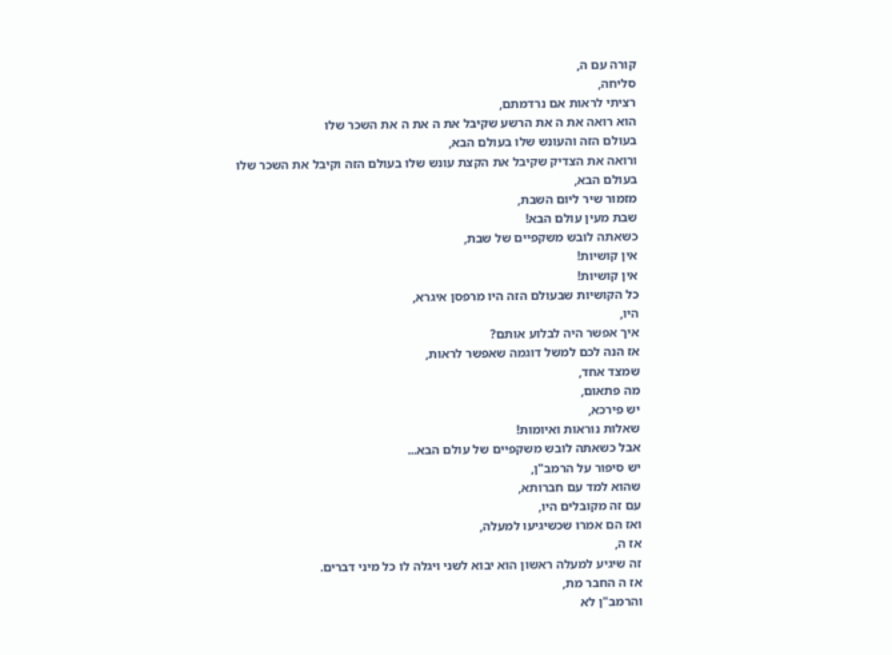קורה עם ה,
סליחה,
רציתי לראות אם נרדמתם,
הוא רואה את ה את הרשע שקיבל את ה את ה את השכר שלו
בעולם הזה והעונש שלו בעולם הבא,
ורואה את הצדיק שקיבל את הקצת עונש שלו בעולם הזה וקיבל את השכר שלו
בעולם הבא,
מזמור שיר ליום השבת,
שבת מעין עולם הבא!
כשאתה לובש משקפיים של שבת,
אין קושיות!
אין קושיות!
כל הקושיות שבעולם הזה היו מרפסן איגרא,
היו,
איך אפשר היה לבלוע אותם?
אז הנה לכם למשל דוגמה שאפשר לראות,
שמצד אחד,
מה פתאום,
יש פירכא,
שאלות נוראות ואיומות!
אבל כשאתה לובש משקפיים של עולם הבא...
יש סיפור על הרמב"ן,
שהוא למד עם חברותא,
עם זה מקובלים היו,
ואז הם אמרו שכשיגיעו למעלה,
אז ה,
זה שיגיע למעלה ראשון הוא יבוא לשני ויגלה לו כל מיני דברים.
אז ה החבר מת,
והרמב"ן לא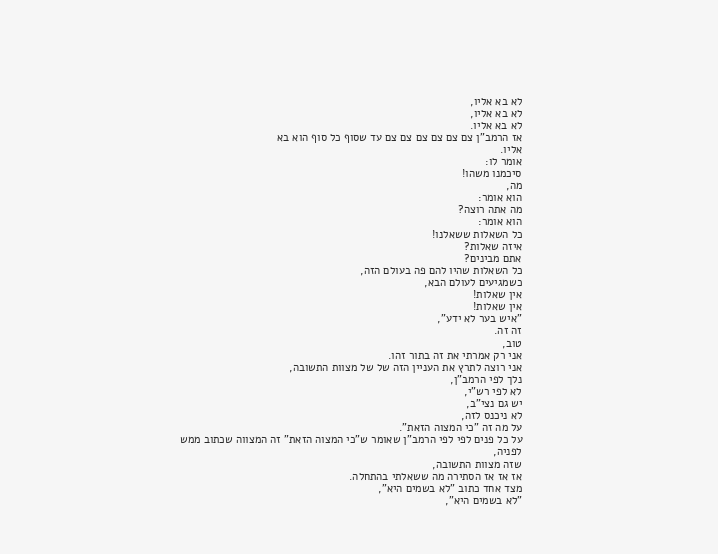לא בא אליו,
לא בא אליו,
לא בא אליו.
אז הרמב"ן צם צם צם צם צם צם עד שסוף כל סוף הוא בא
אליו.
אומר לו:
סיכמנו משהו!
מה,
הוא אומר:
מה אתה רוצה?
הוא אומר:
כל השאלות ששאלנו!
איזה שאלות?
אתם מבינים?
כל השאלות שהיו להם פה בעולם הזה,
כשמגיעים לעולם הבא,
אין שאלות!
אין שאלות!
"איש בער לא ידע",
זה זה.
טוב,
אני רק אמרתי את זה בתור זהו.
אני רוצה לתרץ את העניין הזה של של מצוות התשובה,
נלך לפי הרמב"ן,
לא לפי רש"י,
יש גם נצי"ב,
לא ניכנס לזה,
על מה זה "כי המצוה הזאת".
על כל פנים לפי לפי הרמב"ן שאומר ש"כי המצוה הזאת" זה המצווה שכתוב ממש
לפניה,
שזה מצוות התשובה,
אז אז אז הסתירה מה ששאלתי בהתחלה.
מצד אחד כתוב "לא בשמים היא",
"לא בשמים היא",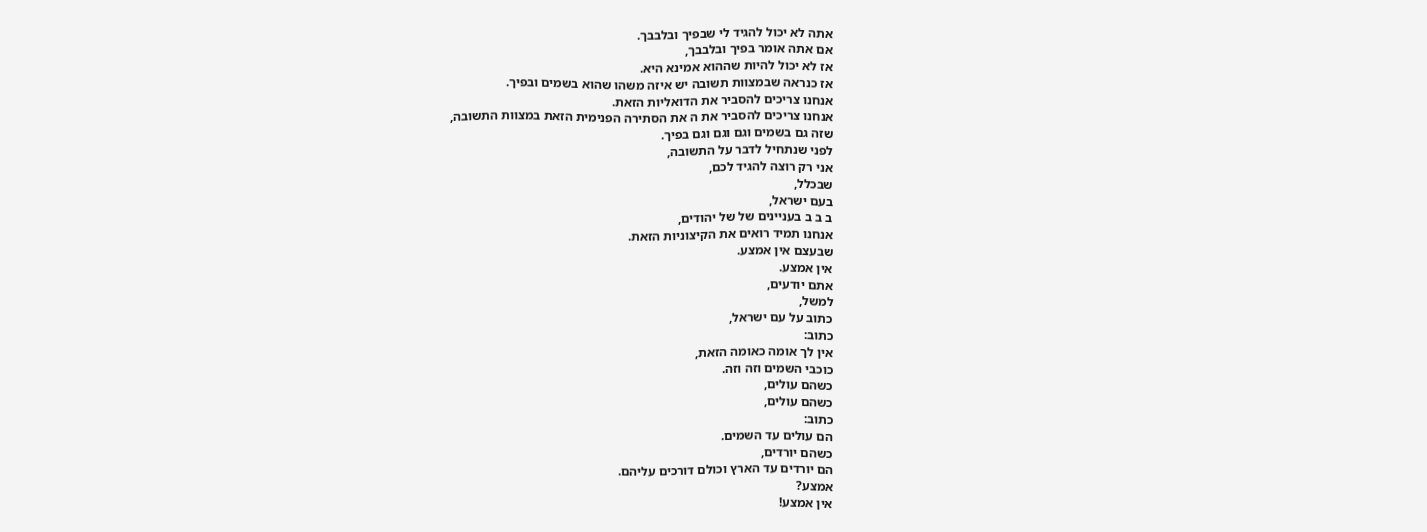אתה לא יכול להגיד לי שבפיך ובלבבך.
אם אתה אומר בפיך ובלבבך,
אז לא יכול להיות שההוא אמינא היא.
אז כנראה שבמצוות תשובה יש איזה משהו שהוא בשמים ובפיך.
אנחנו צריכים להסביר את הדואליות הזאת.
אנחנו צריכים להסביר את ה את הסתירה הפנימית הזאת במצוות התשובה,
שזה גם בשמים וגם וגם וגם בפיך.
לפני שנתחיל לדבר על התשובה,
אני רק רוצה להגיד לכם,
שבכלל,
בעם ישראל,
ב ב ב בעניינים של של יהודים,
אנחנו תמיד רואים את הקיצוניות הזאת.
שבעצם אין אמצע.
אין אמצע.
אתם יודעים,
למשל,
כתוב על עם ישראל,
כתוב:
אין לך אומה כאומה הזאת,
כוכבי השמים וזה וזה.
כשהם עולים,
כשהם עולים,
כתוב:
הם עולים עד השמים.
כשהם יורדים,
הם יורדים עד הארץ וכולם דורכים עליהם.
אמצע?
אין אמצע!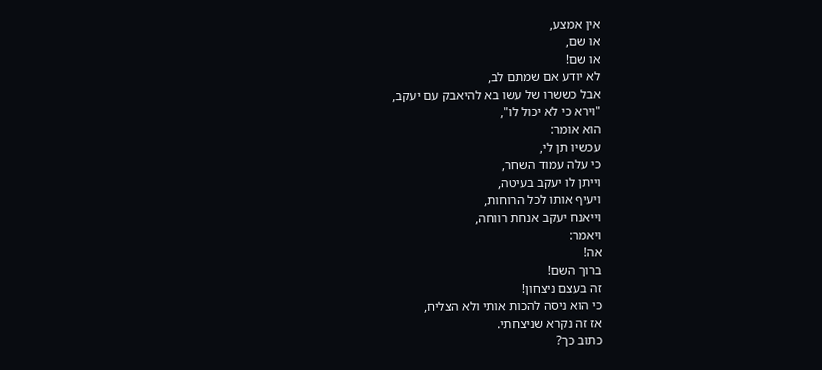אין אמצע,
או שם,
או שם!
לא יודע אם שמתם לב,
אבל כששרו של עשו בא להיאבק עם יעקב,
"וירא כי לא יכול לו",
הוא אומר:
עכשיו תן לי,
כי עלה עמוד השחר,
וייתן לו יעקב בעיטה,
ויעיף אותו לכל הרוחות,
וייאנח יעקב אנחת רווחה,
ויאמר:
אה!
ברוך השם!
זה בעצם ניצחון!
כי הוא ניסה להכות אותי ולא הצליח,
אז זה נקרא שניצחתי.
כתוב כך?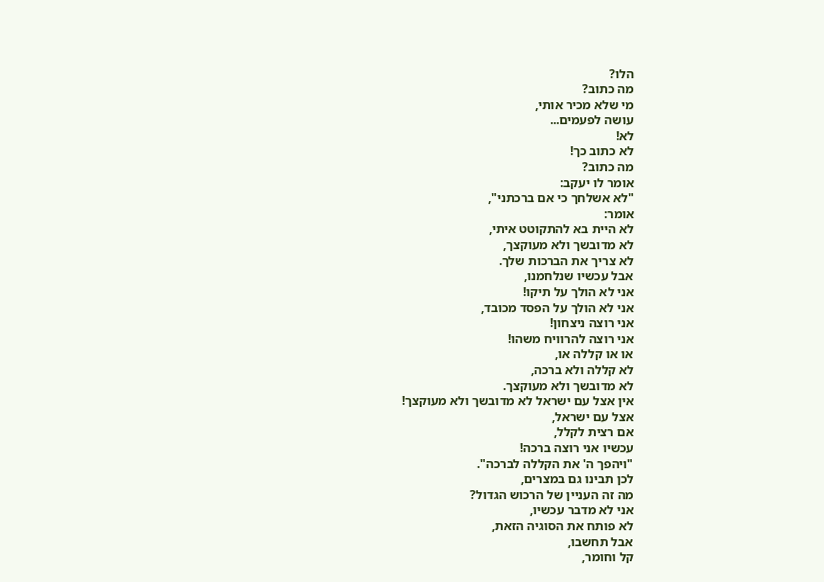הלו?
מה כתוב?
מי שלא מכיר אותי,
עושה לפעמים...
לא!
לא כתוב כך!
מה כתוב?
אומר לו יעקב:
"לא אשלחך כי אם ברכתני",
אומר:
לא היית בא להתקוטט איתי,
לא מדובשך ולא מעוקצך,
לא צריך את הברכות שלך.
אבל עכשיו שנלחמנו,
אני לא הולך על תיקו!
אני לא הולך על הפסד מכובד,
אני רוצה ניצחון!
אני רוצה להרוויח משהו!
או או קללה או,
לא קללה ולא ברכה,
לא מדובשך ולא מעוקצך.
אין אצל עם ישראל לא מדובשך ולא מעוקצך!
אצל עם ישראל,
אם רצית לקלל,
עכשיו אני רוצה ברכה!
"ויהפך ה' את הקללה לברכה".
לכן תבינו גם במצרים,
מה זה העניין של הרכוש הגדול?
אני לא מדבר עכשיו,
לא פותח את הסוגיה הזאת,
אבל תחשבו,
קל וחומר,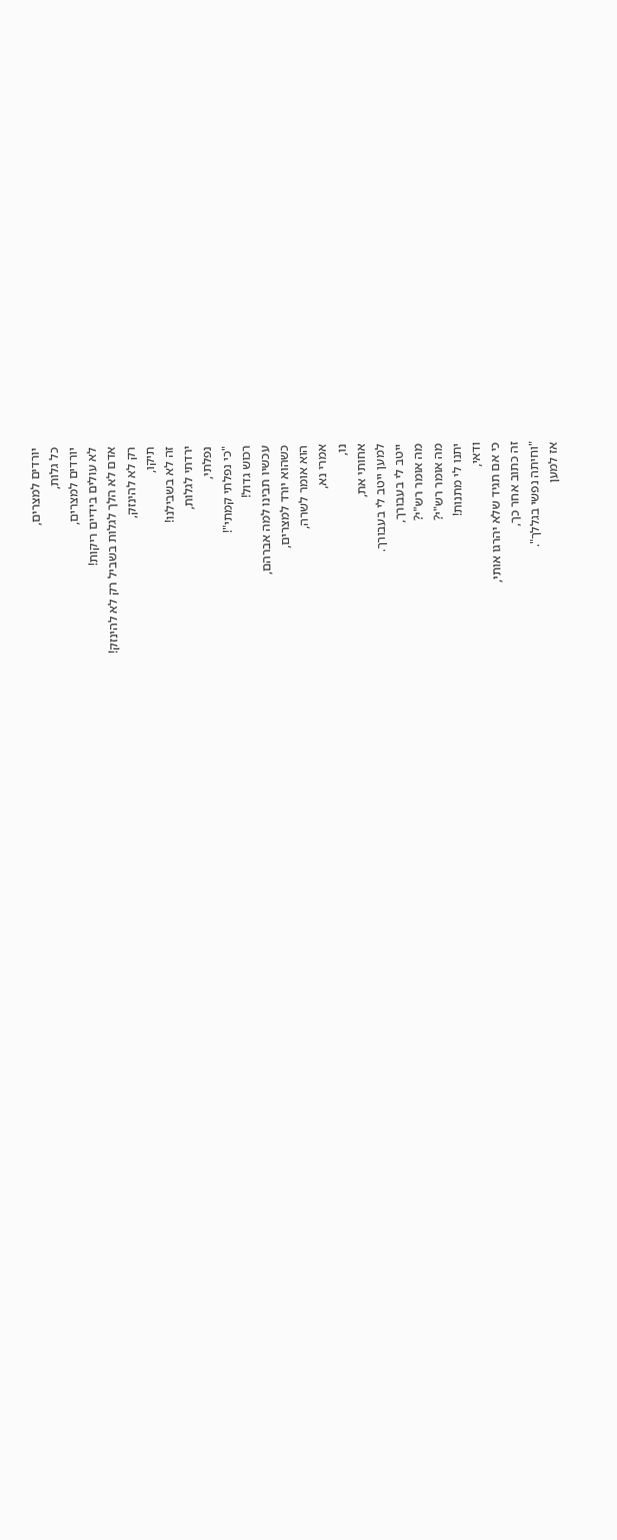יורדים למצרים,
כל גלות,
יורדים למצרים,
לא עולים בידיים ריקות!
אדם לא הלך לגלות בשביל רק לא להינזק!
רק לא להינזק,
תיקו,
זה לא בשבילנו!
ירדתי לגלות,
נפלתי,
"כי נפלתי קמתי"!
רכוש גדול!
עכשיו תבינו למה אברהם,
כשהוא יורד למצרים,
הוא אומר לשרה,
אמרי נא,
נו,
אחותי את,
למען ייטב לי בעבורך.
ייטב לי בעבורך,
מה אומר רש"י?
מה אומר רש"י?
יתנו לי מתנות!
ודאי,
כי אם תגיד שלא יהרגו אותי,
זה כתוב אחר כך,
"וחיתה נפשי בגללך".
אז למען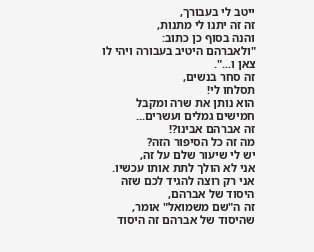ייטב לי בעבורך,
זה זה יתנו לי מתנות,
והנה בסוף כן כתוב:
"ולאברהם היטיב בעבורה ויהי לו צאן ו...".
זה סחר בנשים,
תסלחו לי!
הוא נותן את שרה ומקבל חמישים גמלים ועשרים...
זה אברהם אבינו?!
מה זה כל הסיפור הזה?
יש לי שיעור שלם על זה,
אני לא הולך לתת אותו עכשיו.
אני רק רוצה להגיד לכם שזה היסוד של אברהם,
זה ה"שם משמואל" אומר,
שהיסוד של אברהם זה היסוד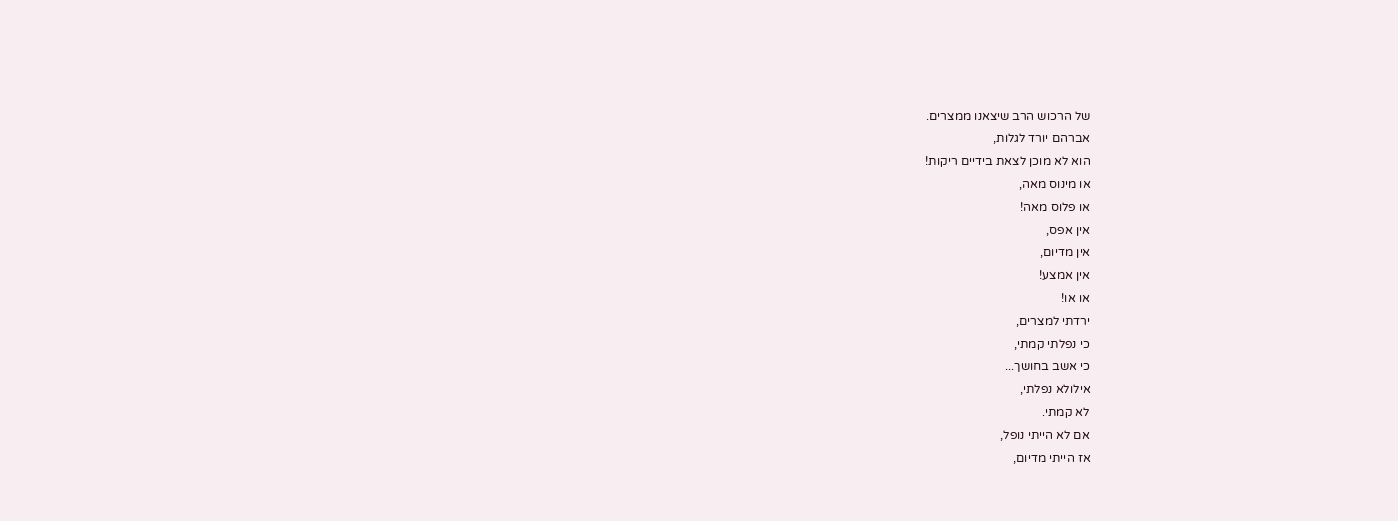של הרכוש הרב שיצאנו ממצרים.
אברהם יורד לגלות,
הוא לא מוכן לצאת בידיים ריקות!
או מינוס מאה,
או פלוס מאה!
אין אפס,
אין מדיום,
אין אמצע!
או או!
ירדתי למצרים,
כי נפלתי קמתי,
כי אשב בחושך...
אילולא נפלתי,
לא קמתי.
אם לא הייתי נופל,
אז הייתי מדיום,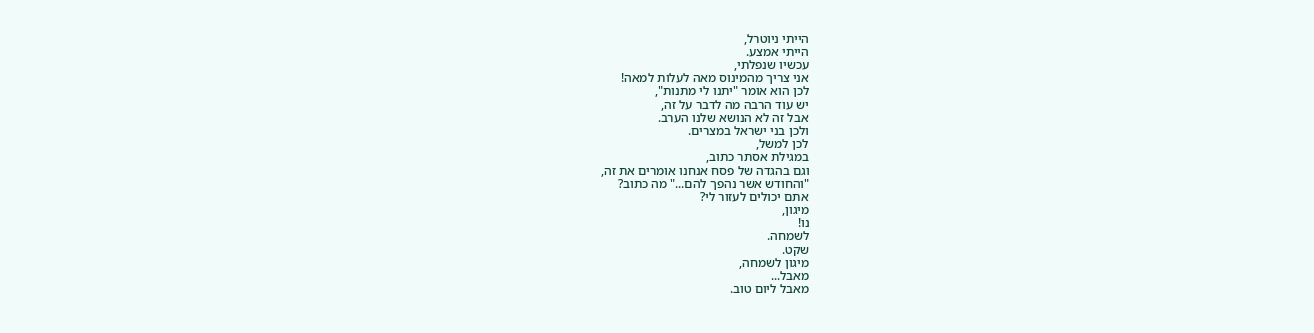הייתי ניוטרל,
הייתי אמצע.
עכשיו שנפלתי,
אני צריך מהמינוס מאה לעלות למאה!
לכן הוא אומר "יתנו לי מתנות",
יש עוד הרבה מה לדבר על זה,
אבל זה לא הנושא שלנו הערב.
ולכן בני ישראל במצרים.
לכן למשל,
במגילת אסתר כתוב,
וגם בהגדה של פסח אנחנו אומרים את זה,
"והחודש אשר נהפך להם..." מה כתוב?
אתם יכולים לעזור לי?
מיגון,
נו!
לשמחה.
שקט.
מיגון לשמחה,
מאבל...
מאבל ליום טוב.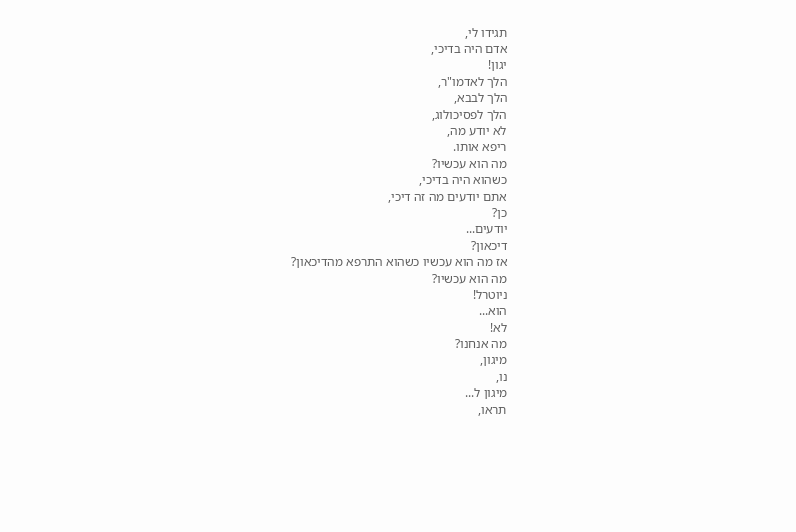תגידו לי,
אדם היה בדיכי,
יגון!
הלך לאדמו"ר,
הלך לבבא,
הלך לפסיכולוג,
לא יודע מה,
ריפא אותו.
מה הוא עכשיו?
כשהוא היה בדיכי,
אתם יודעים מה זה דיכי,
כן?
יודעים...
דיכאון?
אז מה הוא עכשיו כשהוא התרפא מהדיכאון?
מה הוא עכשיו?
ניוטרל!
הוא...
לא!
מה אנחנו?
מיגון,
נו,
מיגון ל...
תראו,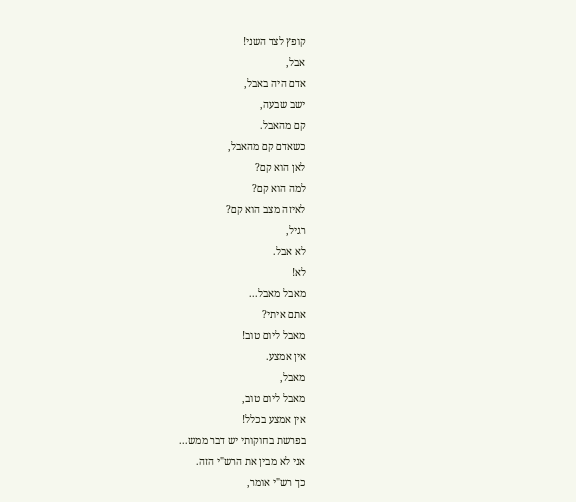קופץ לצד השני!
אבל,
אדם היה באבל,
ישב שבעה,
קם מהאבל.
כשאדם קם מהאבל,
לאן הוא קם?
למה הוא קם?
לאיזה מצב הוא קם?
רגיל,
לא אבל.
לא!
מאבל מאבל...
אתם איתי?
מאבל ליום טוב!
אין אמצע.
מאבל,
מאבל ליום טוב,
אין אמצע בכלל!
בפרשת בחוקותי יש דבר ממש...
אני לא מבין את הרש"י הזה.
כך רש"י אומר,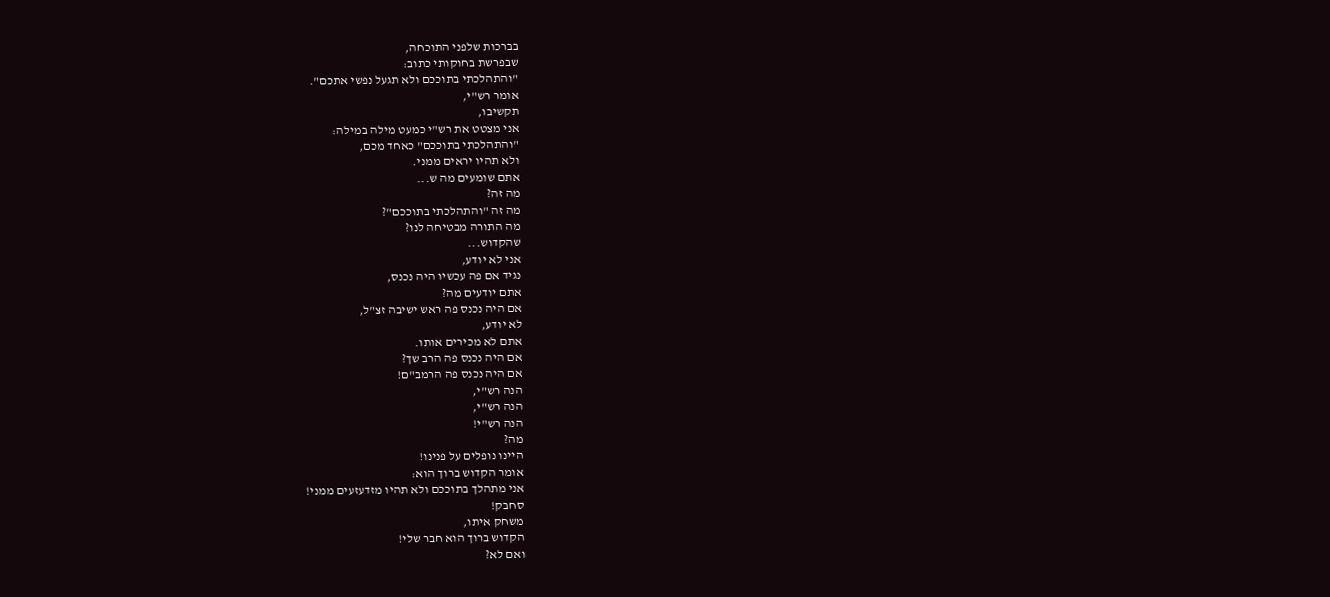בברכות שלפני התוכחה,
שבפרשת בחוקותי כתוב:
"והתהלכתי בתוככם ולא תגעל נפשי אתכם".
אומר רש"י,
תקשיבו,
אני מצטט את רש"י כמעט מילה במילה:
"והתהלכתי בתוככם" כאחד מכם,
ולא תהיו יראים ממני.
אתם שומעים מה ש...
מה זה?
מה זה "והתהלכתי בתוככם"?
מה התורה מבטיחה לנו?
שהקדוש...
אני לא יודע,
נגיד אם פה עכשיו היה נכנס,
אתם יודעים מה?
אם היה נכנס פה ראש ישיבה זצ"ל,
לא יודע,
אתם לא מכירים אותו.
אם היה נכנס פה הרב שך?
אם היה נכנס פה הרמב"ם!
הנה רש"י,
הנה רש"י,
הנה רש"י!
מה?
היינו נופלים על פנינו!
אומר הקדוש ברוך הוא:
אני מתהלך בתוככם ולא תהיו מזדעזעים ממני!
סחבק!
משחק איתו,
הקדוש ברוך הוא חבר שלי!
ואם לא?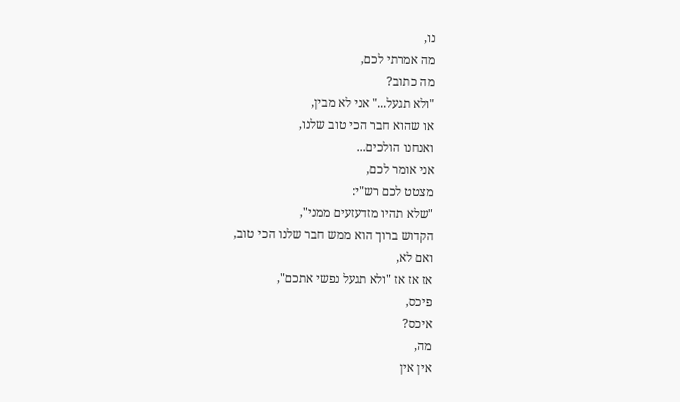נו,
מה אמרתי לכם,
מה כתוב?
"ולא תגעל..." אני לא מבין,
או שהוא חבר הכי טוב שלנו,
ואנחנו הולכים...
אני אומר לכם,
מצטט לכם רש"י:
"שלא תהיו מזדעזעים ממני",
הקדוש ברוך הוא ממש חבר שלנו הכי טוב,
ואם לא,
אז אז אז "ולא תגעל נפשי אתכם",
פיכס,
איכס?
מה,
אין אין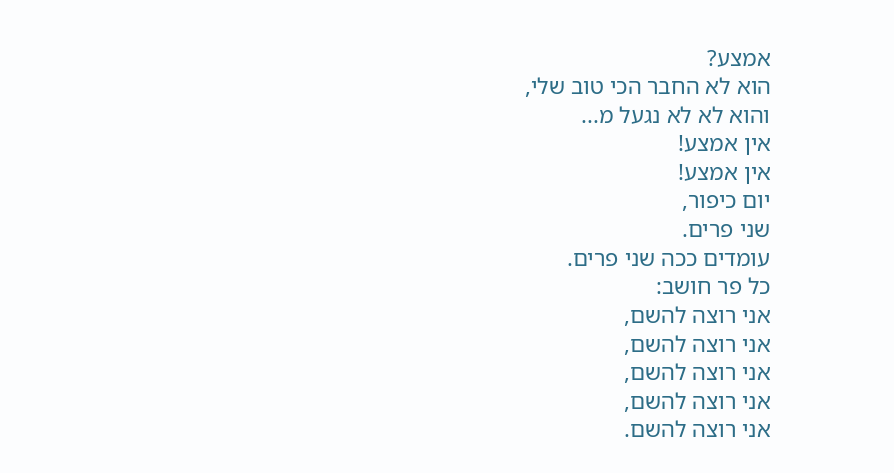אמצע?
הוא לא החבר הכי טוב שלי,
והוא לא לא נגעל מ...
אין אמצע!
אין אמצע!
יום כיפור,
שני פרים.
עומדים ככה שני פרים.
כל פר חושב:
אני רוצה להשם,
אני רוצה להשם,
אני רוצה להשם,
אני רוצה להשם,
אני רוצה להשם.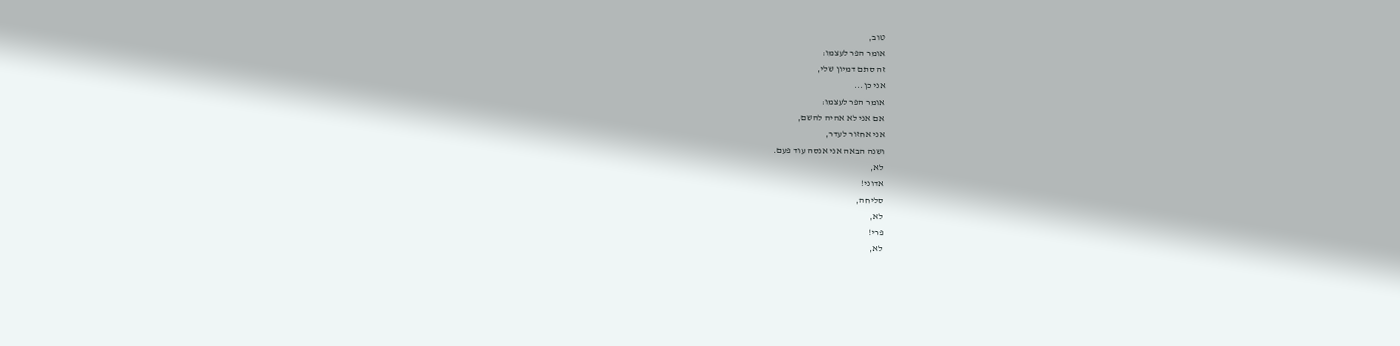טוב,
אומר הפר לעצמו:
זה סתם דמיון שלי,
אני כן...
אומר הפר לעצמו:
אם אני לא אהיה להשם,
אני אחזור לעדר,
ושנה הבאה אני אנסה עוד פעם.
לא,
אדוני!
סליחה,
לא,
פרי!
לא,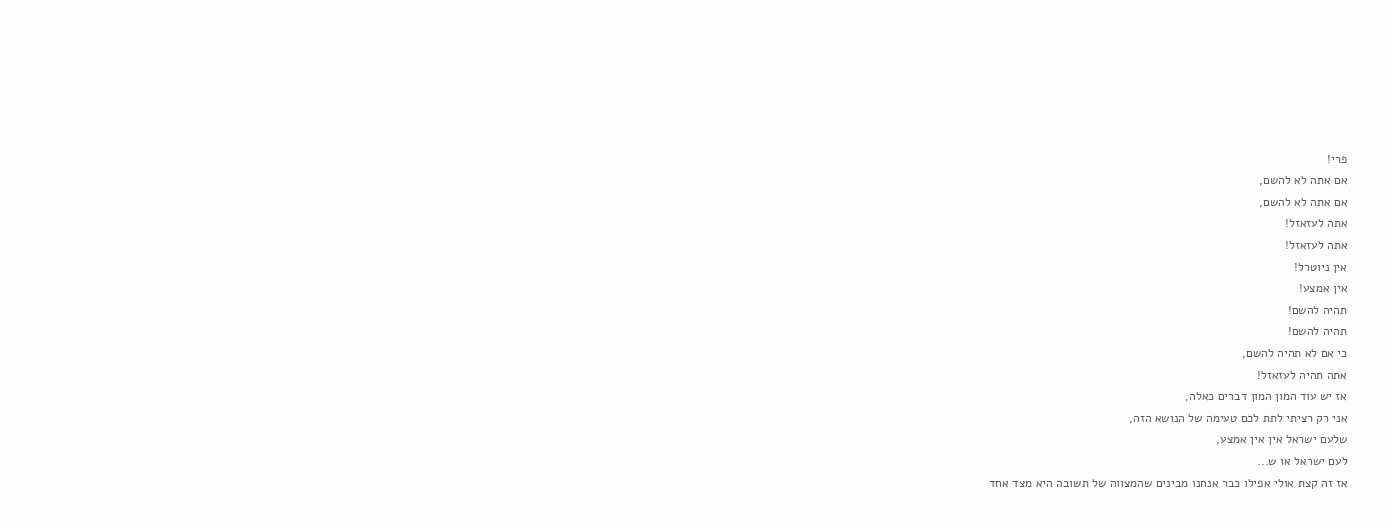פרי!
אם אתה לא להשם,
אם אתה לא להשם,
אתה לעזאזל!
אתה לעזאזל!
אין ניוטרל!
אין אמצע!
תהיה להשם!
תהיה להשם!
כי אם לא תהיה להשם,
אתה תהיה לעזאזל!
אז יש עוד המון המון דברים כאלה,
אני רק רציתי לתת לכם טעימה של הנושא הזה,
שלעם ישראל אין אין אמצע,
לעם ישראל או ש...
אז זה קצת אולי אפילו כבר אנחנו מבינים שהמצווה של תשובה היא מצד אחד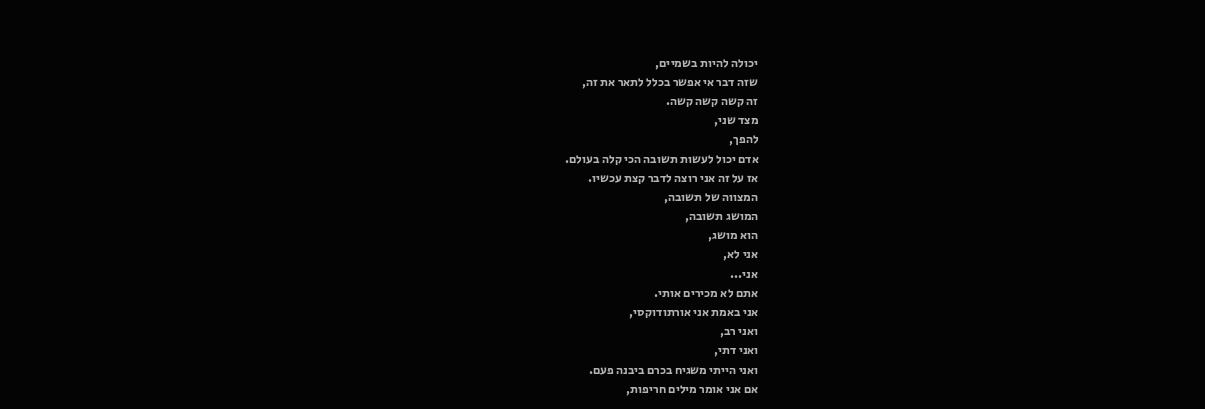יכולה להיות בשמיים,
שזה דבר אי אפשר בכלל לתאר את זה,
זה קשה קשה קשה.
מצד שני,
להפך,
אדם יכול לעשות תשובה הכי קלה בעולם.
אז על זה אני רוצה לדבר קצת עכשיו.
המצווה של תשובה,
המושג תשובה,
הוא מושג,
אני לא,
אני...
אתם לא מכירים אותי.
אני באמת אני אורתודוקסי,
ואני רב,
ואני דתי,
ואני הייתי משגיח בכרם ביבנה פעם.
אם אני אומר מילים חריפות,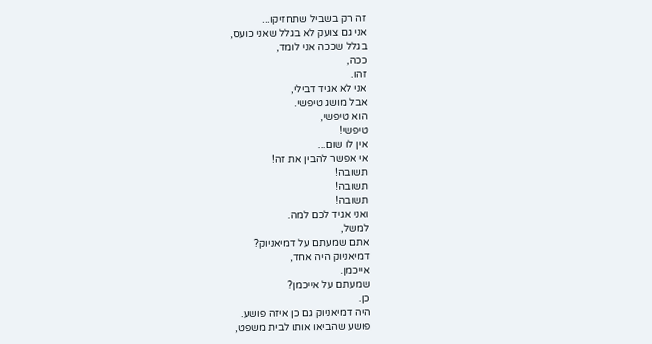זה רק בשביל שתחזיקו...
אני גם צועק לא בגלל שאני כועס,
בגלל שככה אני לומד,
ככה,
זהו.
אני לא אגיד דבילי,
אבל מושג טיפשי.
הוא טיפשי,
טיפשי!
אין לו שום...
אי אפשר להבין את זה!
תשובה!
תשובה!
תשובה!
ואני אגיד לכם למה.
למשל,
אתם שמעתם על דמיאניוק?
דמיאניוק היה אחד,
אייכמן.
שמעתם על אייכמן?
כן.
היה דמיאניוק גם כן איזה פושע.
פושע שהביאו אותו לבית משפט,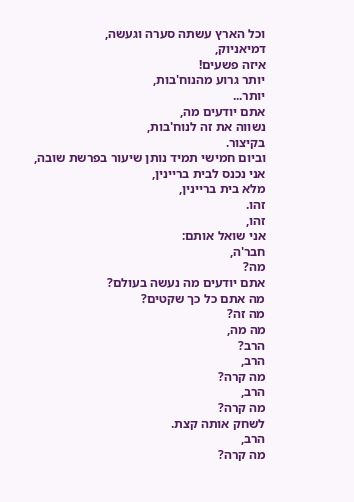וכל הארץ עשתה סערה וגעשה,
דמיאניוק,
איזה פשעים!
יותר גרוע מהנוח'בות,
יותר...
אתם יודעים מה,
נשווה את זה לנוח'בות,
בקיצור.
וביום חמישי תמיד נותן שיעור בפרשת שובה,
אני נכנס לבית בריינין,
מלא בית בריינין,
זהו.
זהו,
אני שואל אותם:
חבר'ה,
מה?
אתם יודעים מה נעשה בעולם?
מה אתם כל כך שקטים?
מה זה?
מה מה,
הרב?
הרב,
מה קרה?
הרב,
מה קרה?
לשחק אותה קצת.
הרב,
מה קרה?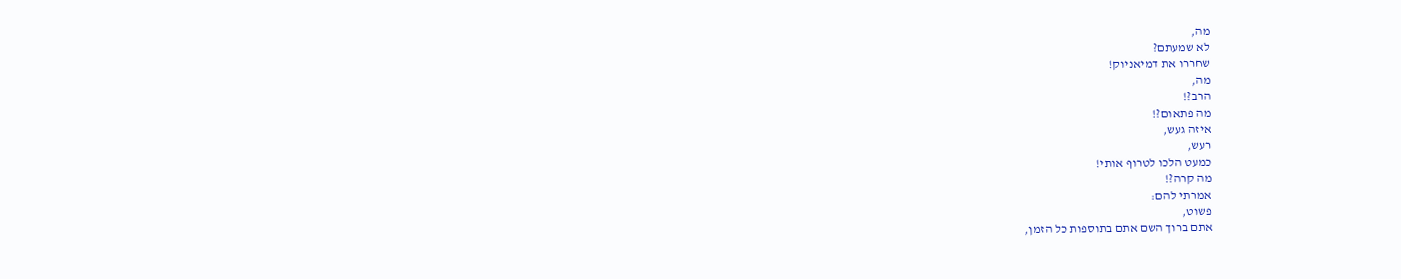מה,
לא שמעתם?
שחררו את דמיאניוק!
מה,
הרב?!
מה פתאום?!
איזה געש,
רעש,
כמעט הלכו לטרוף אותי!
מה קרה?!
אמרתי להם:
פשוט,
אתם ברוך השם אתם בתוספות כל הזמן,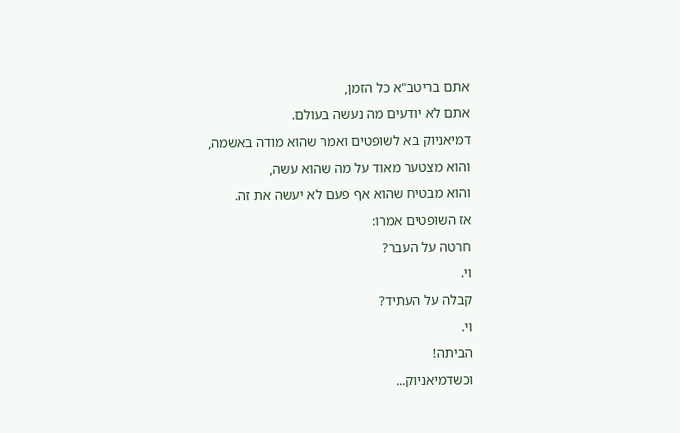אתם בריטב"א כל הזמן,
אתם לא יודעים מה נעשה בעולם.
דמיאניוק בא לשופטים ואמר שהוא מודה באשמה,
והוא מצטער מאוד על מה שהוא עשה,
והוא מבטיח שהוא אף פעם לא יעשה את זה.
אז השופטים אמרו:
חרטה על העבר?
וי.
קבלה על העתיד?
וי.
הביתה!
וכשדמיאניוק...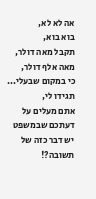אה לא לא,
בוא בוא,
תקבל מאה דולר,
מאה אלף דולר,
כי במקום שבעלי...
תגידו לי,
אתם מעלים על דעתכם שבמשפט יש דבר כזה של תשובה?!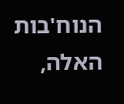הנוח'בות האלה,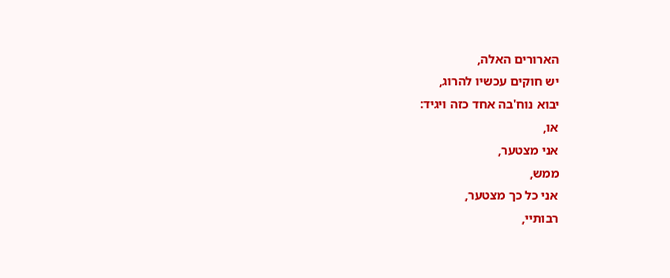הארורים האלה,
יש חוקים עכשיו להרוג,
יבוא נוח'בה אחד כזה ויגיד:
או,
אני מצטער,
ממש,
אני כל כך מצטער,
רבותיי,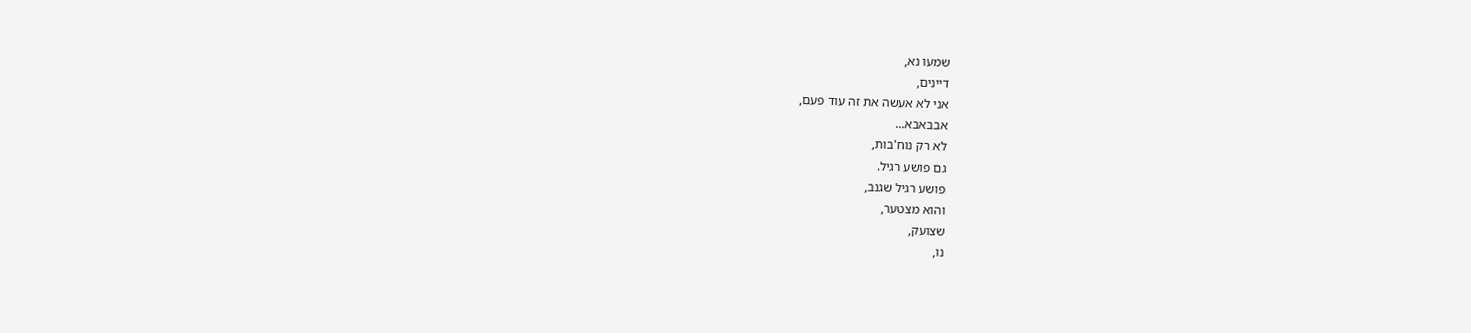שמעו נא,
דיינים,
אני לא אעשה את זה עוד פעם,
אבבאבא...
לא רק נוח'בות,
גם פושע רגיל.
פושע רגיל שגנב,
והוא מצטער,
שצועק,
נו,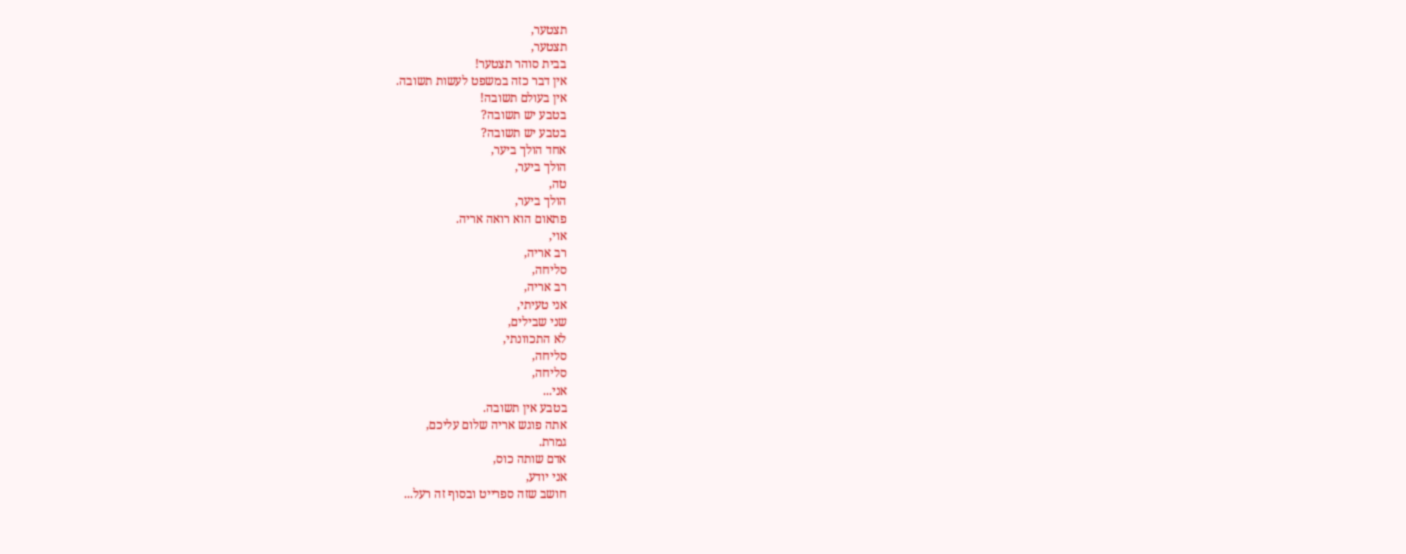תצטער,
תצטער,
בבית סוהר תצטער!
אין דבר כזה במשפט לעשות תשובה.
אין בעולם תשובה!
בטבע יש תשובה?
בטבע יש תשובה?
אחד הולך ביער,
הולך ביער,
טה,
הולך ביער,
פתאום הוא רואה אריה.
אוי,
רב אריה,
סליחה,
רב אריה,
אני טעיתי,
שני שבילים,
לא התכוונתי,
סליחה,
סליחה,
אני...
בטבע אין תשובה.
אתה פוגש אריה שלום עליכם,
גמרת.
אדם שותה כוס,
אני יודע,
חושב שזה ספרייט ובסוף זה רעל...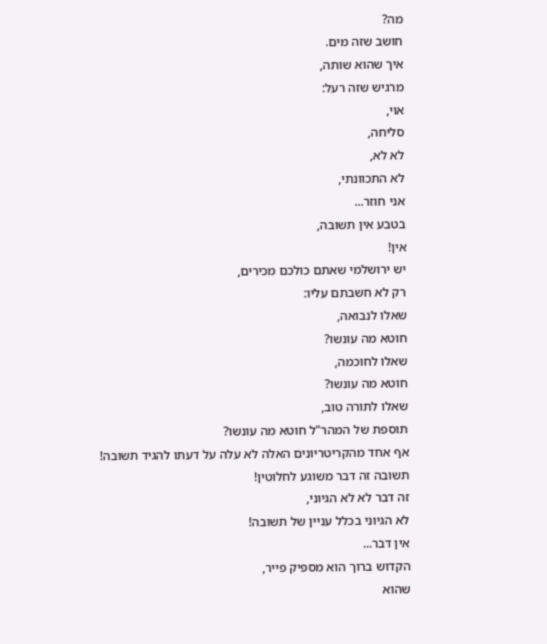מה?
חושב שזה מים.
איך שהוא שותה,
מרגיש שזה רעל:
אוי,
סליחה,
לא לא,
לא התכוונתי,
אני חוזר...
בטבע אין תשובה,
אין!
יש ירושלמי שאתם כולכם מכירים,
רק לא חשבתם עליו:
שאלו לנבואה,
חוטא מה עונשו?
שאלו לחוכמה,
חוטא מה עונשו?
שאלו לתורה טוב,
תוספת של המהר"ל חוטא מה עונשו?
אף אחד מהקריטריונים האלה לא עלה על דעתו להגיד תשובה!
תשובה זה דבר משוגע לחלוטין!
זה דבר לא לא הגיוני,
לא הגיוני בכלל עניין של תשובה!
אין דבר...
הקדוש ברוך הוא מספיק פייר,
שהוא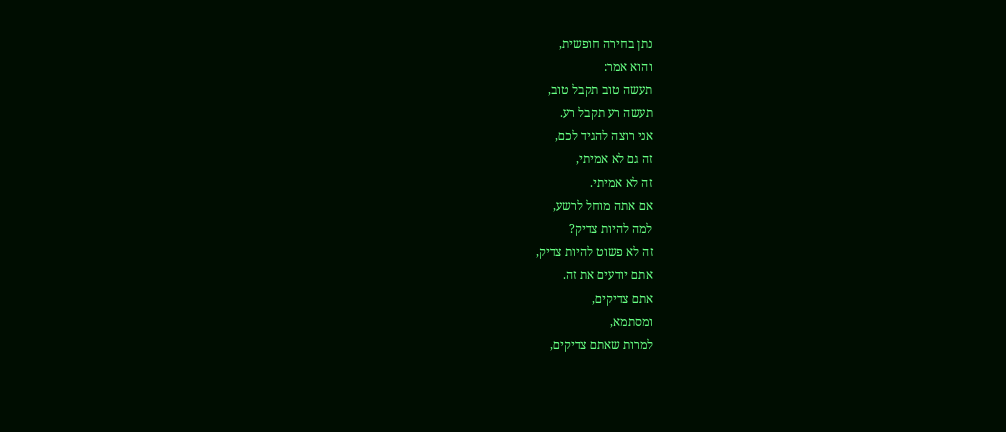נתן בחירה חופשית,
והוא אמר:
תעשה טוב תקבל טוב,
תעשה רע תקבל רע.
אני רוצה להגיד לכם,
זה גם לא אמיתי,
זה לא אמיתי.
אם אתה מוחל לרשע,
למה להיות צדיק?
זה לא פשוט להיות צדיק,
אתם יודעים את זה.
אתם צדיקים,
ומסתמא,
למרות שאתם צדיקים,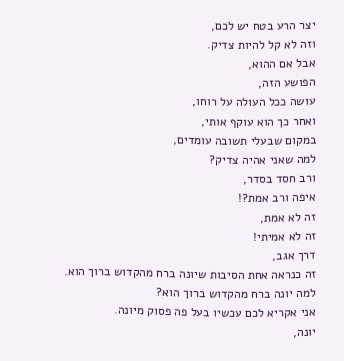יצר הרע בטח יש לכם,
וזה לא קל להיות צדיק.
אבל אם ההוא,
הפושע הזה,
עושה ככל העולה על רוחו,
ואחר כך הוא עוקף אותי,
במקום שבעלי תשובה עומדים,
למה שאני אהיה צדיק?
ורב חסד בסדר,
איפה ורב אמת?!
זה לא אמת,
זה לא אמיתי!
דרך אגב,
זה כנראה אחת הסיבות שיונה ברח מהקדוש ברוך הוא.
למה יונה ברח מהקדוש ברוך הוא?
אני אקריא לכם עכשיו בעל פה פסוק מיונה.
יונה,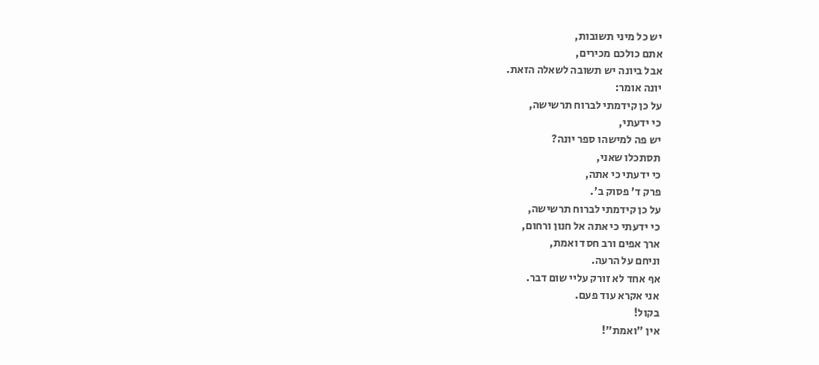יש כל מיני תשובות,
אתם כולכם מכירים,
אבל ביונה יש תשובה לשאלה הזאת.
יונה אומר:
על כן קידמתי לברוח תרשישה,
כי ידעתי,
יש פה למישהו ספר יונה?
תסתכלו שאני,
כי ידעתי כי אתה,
פרק ד' פסוק ב'.
על כן קידמתי לברוח תרשישה,
כי ידעתי כי אתה אל חנון ורחום,
ארך אפים ורב חסד ואמת,
וניחם על הרעה.
אף אחד לא זורק עליי שום דבר.
אני אקרא עוד פעם.
בקול!
אין "ואמת"!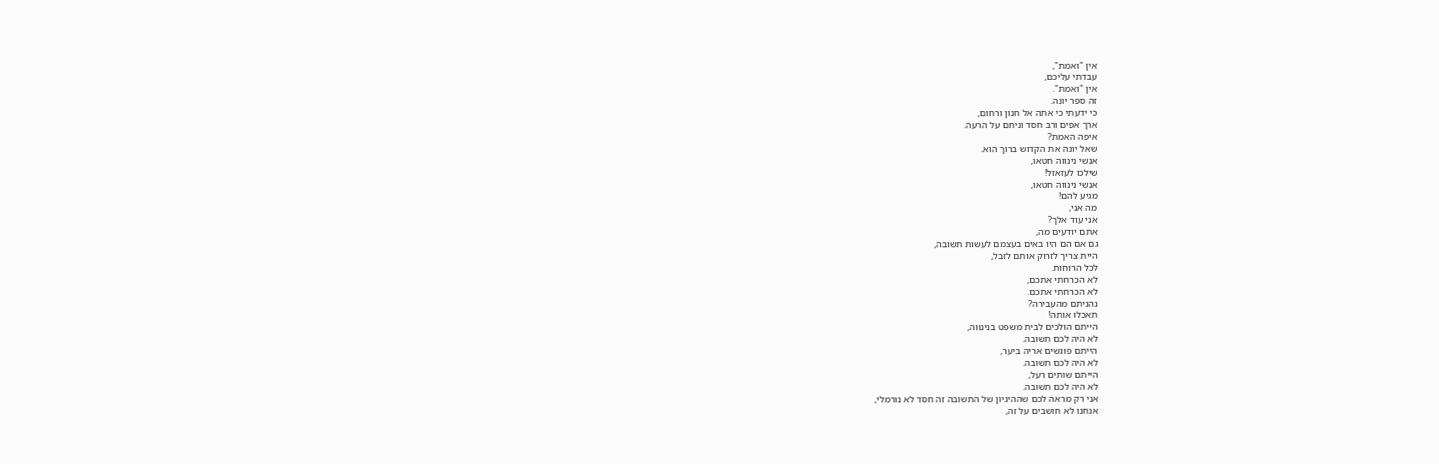אין "ואמת",
עבדתי עליכם,
אין "ואמת".
זה ספר יונה.
כי ידעתי כי אתה אל חנון ורחום,
ארך אפים ורב חסד וניחם על הרעה.
איפה האמת?
שאל יונה את הקדוש ברוך הוא.
אנשי נינווה חטאו,
שילכו לעזאזל!
אנשי נינווה חטאו,
מגיע להם!
מה אני,
אני עוד אלך?
אתם יודעים מה,
גם אם הם היו באים בעצמם לעשות תשובה,
היית צריך לזרוק אותם לזבל,
לכל הרוחות.
לא הכרחתי אתכם,
לא הכרחתי אתכם.
נהניתם מהעבירה?
תאכלו אותה!
הייתם הולכים לבית משפט בנינווה,
לא היה לכם תשובה.
הייתם פוגשים אריה ביער,
לא היה לכם תשובה.
הייתם שותים רעל,
לא היה לכם תשובה.
אני רק מראה לכם שההיגיון של התשובה זה חסד לא נורמלי,
אנחנו לא חושבים על זה,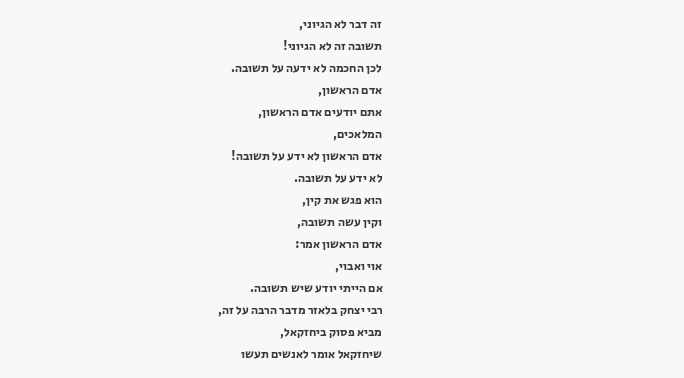זה דבר לא הגיוני,
תשובה זה לא הגיוני!
לכן החכמה לא ידעה על תשובה.
אדם הראשון,
אתם יודעים אדם הראשון,
המלאכים,
אדם הראשון לא ידע על תשובה!
לא ידע על תשובה.
הוא פגש את קין,
וקין עשה תשובה,
אדם הראשון אמר:
אוי ואבוי,
אם הייתי יודע שיש תשובה.
רבי יצחק בלאזר מדבר הרבה על זה,
מביא פסוק ביחזקאל,
שיחזקאל אומר לאנשים תעשו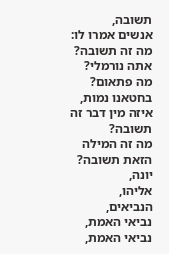תשובה,
אנשים אמרו לו:
מה זה תשובה?
אתה נורמלי?
מה פתאום?
בחטאנו נמות,
איזה מין דבר זה תשובה?
מה זה המילה הזאת תשובה?
יונה,
אליהו,
הנביאים,
נביאי האמת,
נביאי האמת,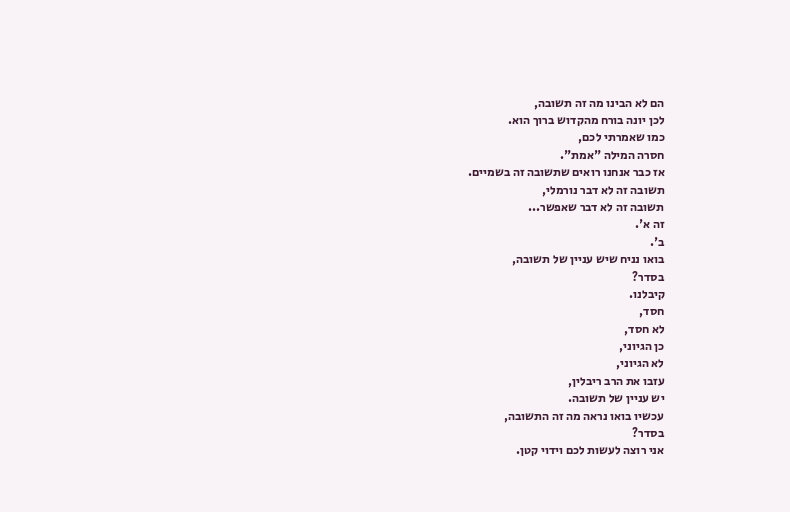הם לא הבינו מה זה תשובה,
לכן יונה בורח מהקדוש ברוך הוא.
כמו שאמרתי לכם,
חסרה המילה "אמת".
אז כבר אנחנו רואים שתשובה זה בשמיים.
תשובה זה לא דבר נורמלי,
תשובה זה לא דבר שאפשר...
זה א'.
ב'.
בואו נניח שיש עניין של תשובה,
בסדר?
קיבלנו.
חסד,
לא חסד,
כן הגיוני,
לא הגיוני,
עזבו את הרב ריבלין,
יש עניין של תשובה.
עכשיו בואו נראה מה זה התשובה,
בסדר?
אני רוצה לעשות לכם וידוי קטן.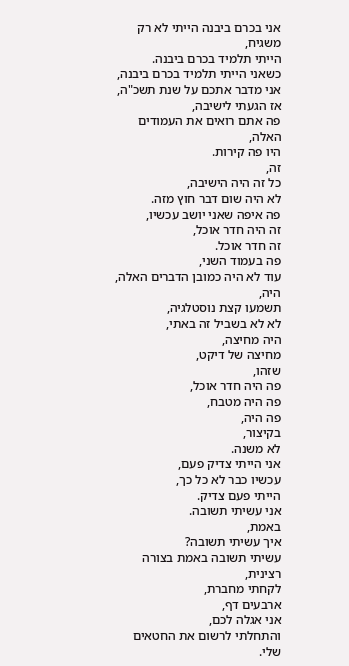אני בכרם ביבנה הייתי לא רק משגיח,
הייתי תלמיד בכרם ביבנה.
כשאני הייתי תלמיד בכרם ביבנה,
אני מדבר אתכם על שנת תשכ"ה,
אז הגעתי לישיבה,
פה אתם רואים את העמודים האלה,
היו פה קירות.
זה,
כל זה היה הישיבה,
לא היה שום דבר חוץ מזה.
פה איפה שאני יושב עכשיו,
זה היה חדר אוכל,
זה חדר אוכל.
פה בעמוד השני,
עוד לא היה כמובן הדברים האלה,
היה,
תשמעו קצת נוסטלגיה,
לא לא בשביל זה באתי,
היה מחיצה,
מחיצה של דיקט,
שזהו,
פה היה חדר אוכל,
פה היה מטבח,
פה היה,
בקיצור,
לא משנה.
אני הייתי צדיק פעם,
עכשיו כבר לא כל כך,
הייתי פעם צדיק.
אני עשיתי תשובה.
באמת,
איך עשיתי תשובה?
עשיתי תשובה באמת בצורה רצינית,
לקחתי מחברת,
ארבעים דף,
אני אגלה לכם,
והתחלתי לרשום את החטאים שלי.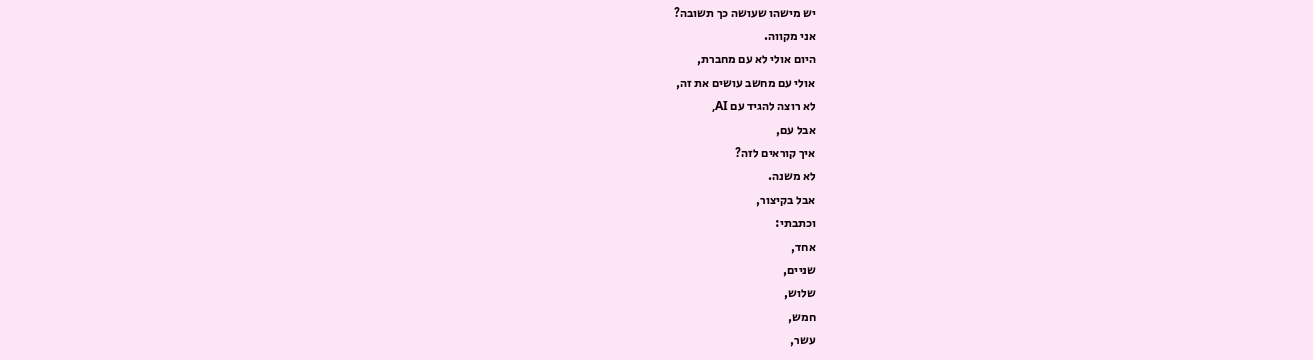יש מישהו שעושה כך תשובה?
אני מקווה.
היום אולי לא עם מחברת,
אולי עם מחשב עושים את זה,
לא רוצה להגיד עם AI,
אבל עם,
איך קוראים לזה?
לא משנה.
אבל בקיצור,
וכתבתי:
אחד,
שניים,
שלוש,
חמש,
עשר,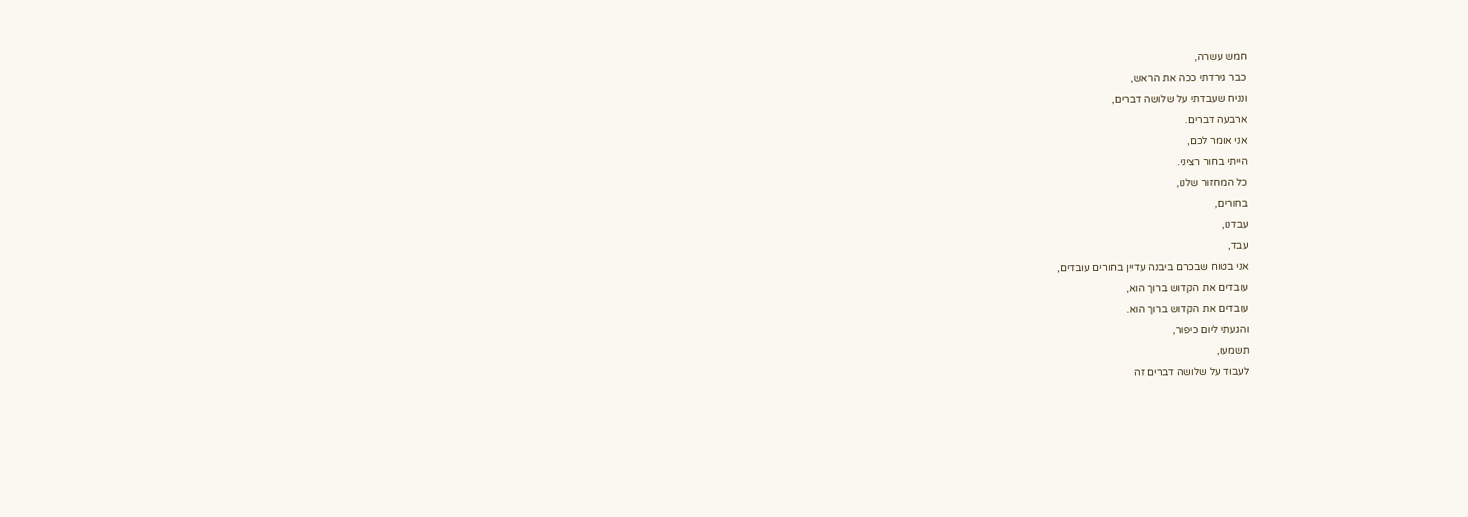חמש עשרה,
כבר גירדתי ככה את הראש,
ונניח שעבדתי על שלושה דברים,
ארבעה דברים.
אני אומר לכם,
הייתי בחור רציני.
כל המחזור שלנו,
בחורים,
עבדנו,
עבד,
אני בטוח שבכרם ביבנה עדיין בחורים עובדים,
עובדים את הקדוש ברוך הוא,
עובדים את הקדוש ברוך הוא.
והגעתי ליום כיפור,
תשמעו,
לעבוד על שלושה דברים זה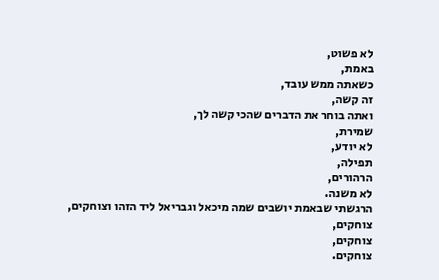לא פשוט,
באמת,
כשאתה ממש עובד,
זה קשה,
ואתה בוחר את הדברים שהכי קשה לך,
שמירת,
לא יודע,
תפילה,
הרהורים,
לא משנה.
הרגשתי שבאמת יושבים שמה מיכאל וגבריאל ליד הזהו וצוחקים,
צוחקים,
צוחקים,
צוחקים.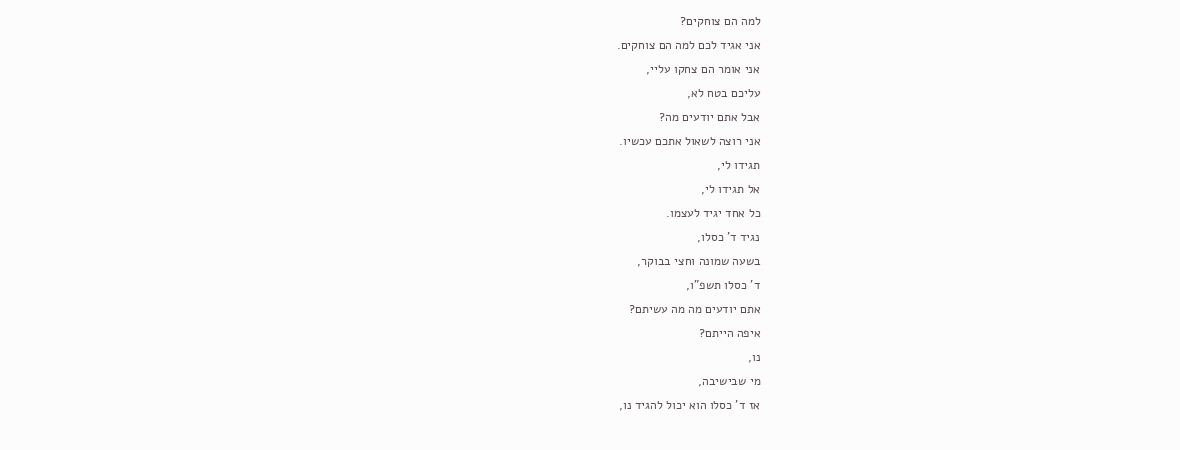למה הם צוחקים?
אני אגיד לכם למה הם צוחקים.
אני אומר הם צחקו עליי,
עליכם בטח לא,
אבל אתם יודעים מה?
אני רוצה לשאול אתכם עכשיו.
תגידו לי,
אל תגידו לי,
כל אחד יגיד לעצמו.
נגיד ד' כסלו,
בשעה שמונה וחצי בבוקר,
ד' כסלו תשפ"ו,
אתם יודעים מה מה עשיתם?
איפה הייתם?
נו,
מי שבישיבה,
אז ד' כסלו הוא יכול להגיד נו,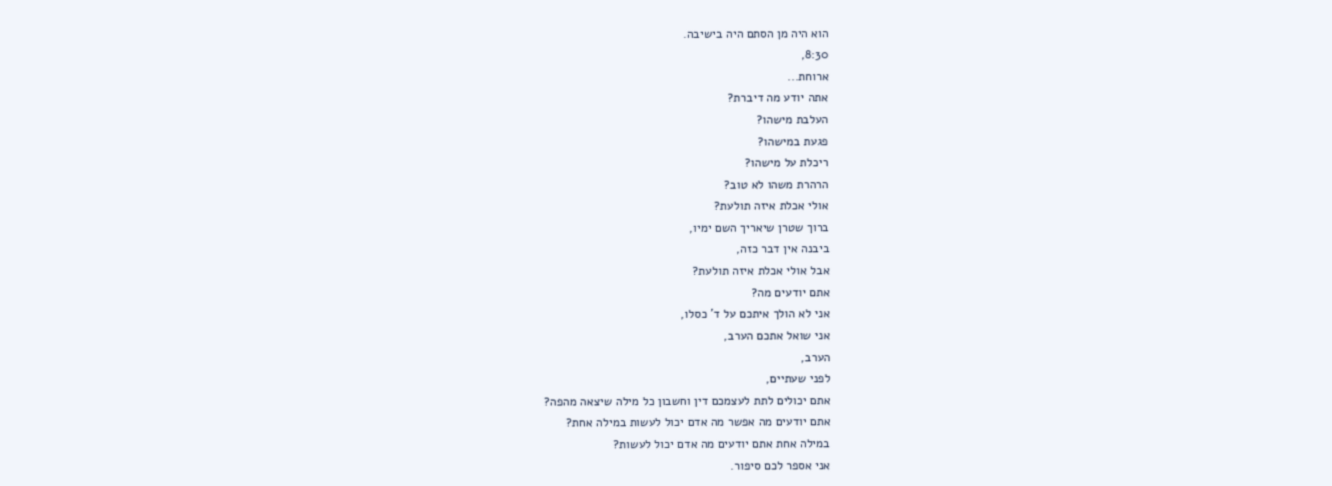הוא היה מן הסתם היה בישיבה.
8:30,
ארוחת...
אתה יודע מה דיברת?
העלבת מישהו?
פגעת במישהו?
ריכלת על מישהו?
הרהרת משהו לא טוב?
אולי אכלת איזה תולעת?
ברוך שטרן שיאריך השם ימיו,
ביבנה אין דבר כזה,
אבל אולי אכלת איזה תולעת?
אתם יודעים מה?
אני לא הולך איתכם על ד' כסלו,
אני שואל אתכם הערב,
הערב,
לפני שעתיים,
אתם יכולים לתת לעצמכם דין וחשבון כל מילה שיצאה מהפה?
אתם יודעים מה אפשר מה אדם יכול לעשות במילה אחת?
במילה אחת אתם יודעים מה אדם יכול לעשות?
אני אספר לכם סיפור.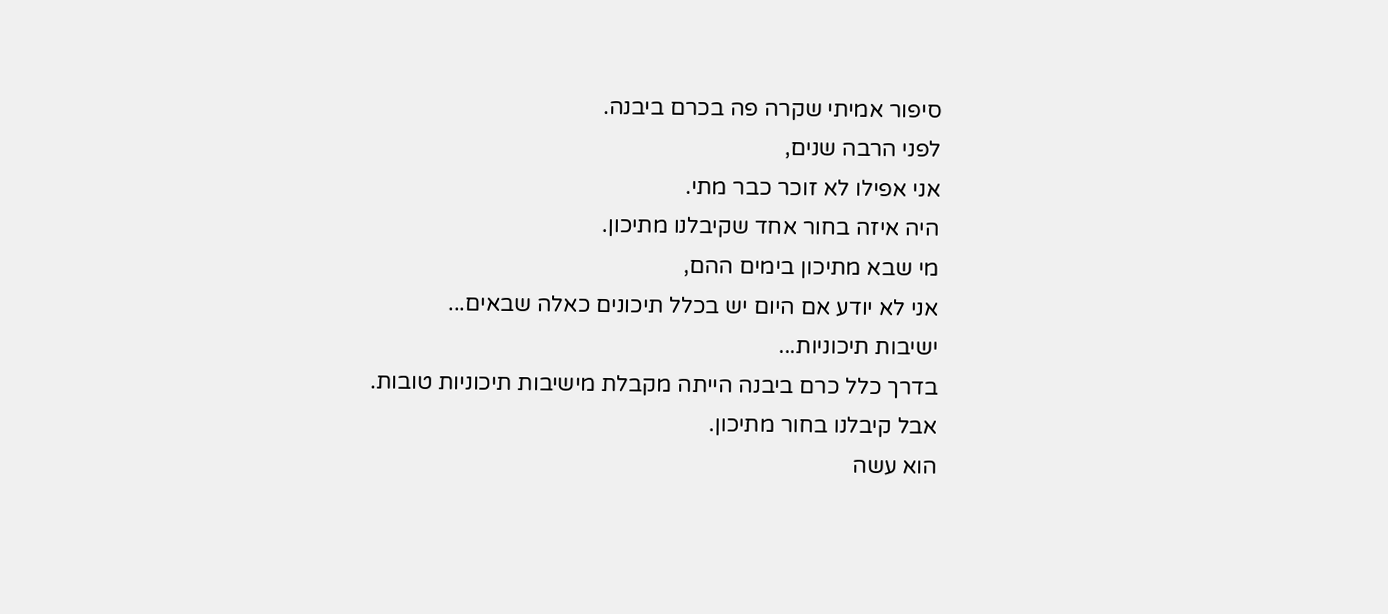סיפור אמיתי שקרה פה בכרם ביבנה.
לפני הרבה שנים,
אני אפילו לא זוכר כבר מתי.
היה איזה בחור אחד שקיבלנו מתיכון.
מי שבא מתיכון בימים ההם,
אני לא יודע אם היום יש בכלל תיכונים כאלה שבאים...
ישיבות תיכוניות...
בדרך כלל כרם ביבנה הייתה מקבלת מישיבות תיכוניות טובות.
אבל קיבלנו בחור מתיכון.
הוא עשה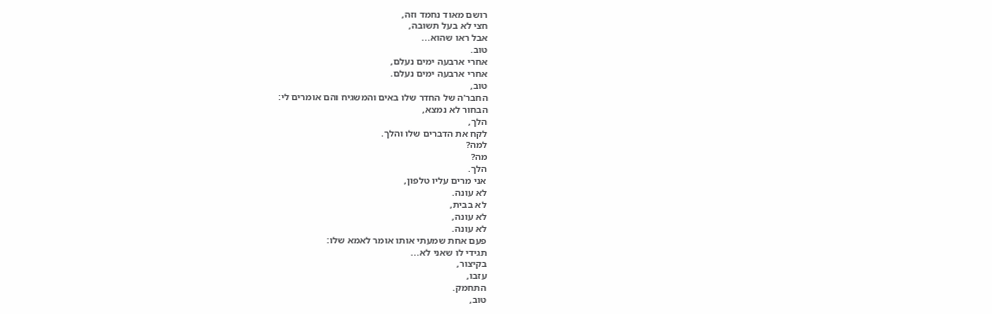רושם מאוד נחמד וזה,
חצי לא בעל תשובה,
אבל ראו שהוא...
טוב.
אחרי ארבעה ימים נעלם,
אחרי ארבעה ימים נעלם.
טוב,
החבר'ה של החדר שלו באים והמשגיח והם אומרים לי:
הבחור לא נמצא,
הלך,
לקח את הדברים שלו והלך.
למה?
מה?
הלך.
אני מרים עליו טלפון,
לא עונה.
לא בבית,
לא עונה,
לא עונה.
פעם אחת שמעתי אותו אומר לאמא שלו:
תגידי לו שאני לא...
בקיצור,
עזבו,
התחמק.
טוב,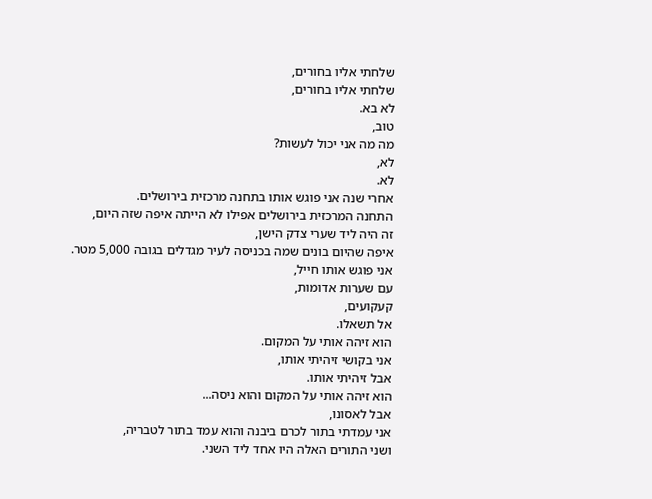שלחתי אליו בחורים,
שלחתי אליו בחורים,
לא בא.
טוב,
מה מה אני יכול לעשות?
לא,
לא.
אחרי שנה אני פוגש אותו בתחנה מרכזית בירושלים.
התחנה המרכזית בירושלים אפילו לא הייתה איפה שזה היום,
זה היה ליד שערי צדק הישן,
איפה שהיום בונים שמה בכניסה לעיר מגדלים בגובה 5,000 מטר.
אני פוגש אותו חייל,
עם שערות אדומות,
קעקועים,
אל תשאלו.
הוא זיהה אותי על המקום.
אני בקושי זיהיתי אותו,
אבל זיהיתי אותו.
הוא זיהה אותי על המקום והוא ניסה...
אבל לאסונו,
אני עמדתי בתור לכרם ביבנה והוא עמד בתור לטבריה,
ושני התורים האלה היו אחד ליד השני.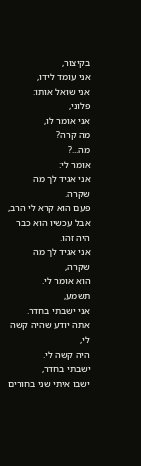בקיצור,
אני עומד לידו,
אני שואל אותו:
פלוני,
אני אומר לו,
מה קרה?
מה...?
אומר לי:
אני אגיד לך מה שקרה.
פעם הוא קרא לי הרב,
אבל עכשיו הוא כבר היה זהו.
אני אגיד לך מה שקרה,
הוא אומר לי.
תשמע,
אני ישבתי בחדר.
אתה יודע שהיה קשה לי,
היה קשה לי.
ישבתי בחדר,
ישבו איתי שני בחורים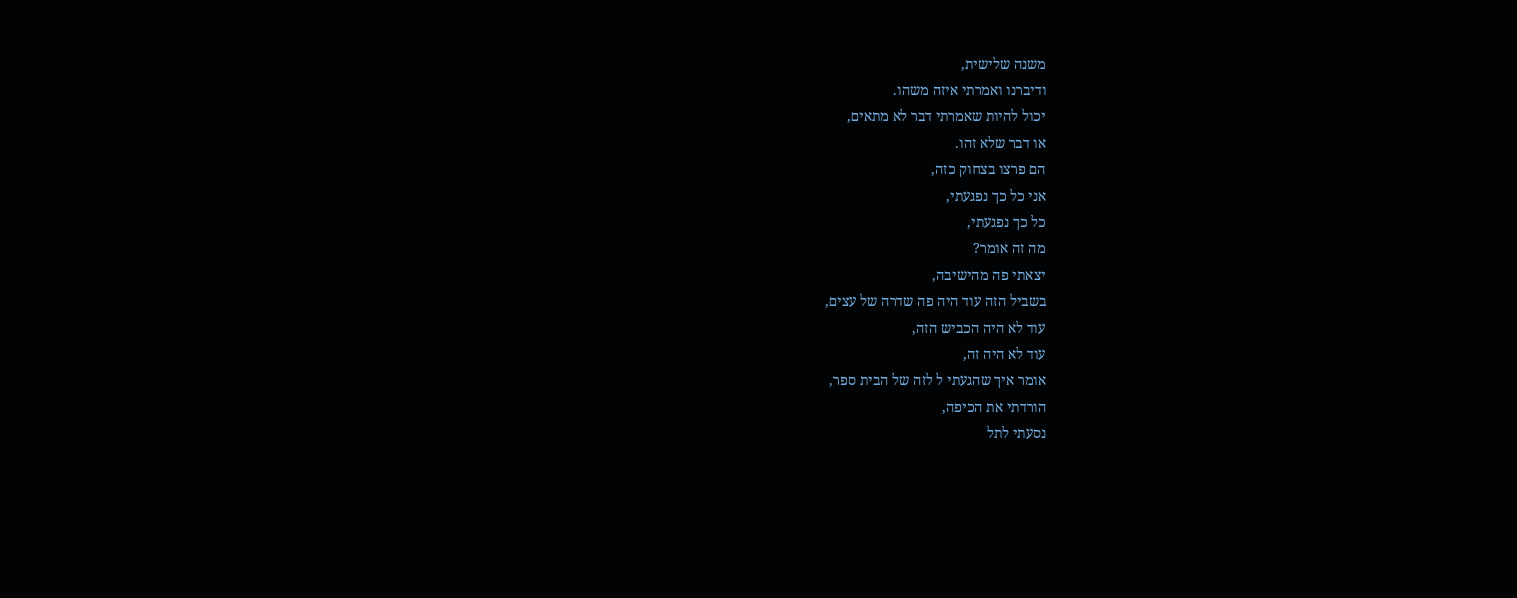משנה שלישית,
ודיברנו ואמרתי איזה משהו.
יכול להיות שאמרתי דבר לא מתאים,
או דבר שלא זהו.
הם פרצו בצחוק כזה,
אני כל כך נפגעתי,
כל כך נפגעתי,
מה זה אומר?
יצאתי פה מהישיבה,
בשביל הזה עוד היה פה שדרה של עצים,
עוד לא היה הכביש הזה,
עוד לא היה זה,
אומר איך שהגעתי ל לזה של הבית ספר,
הורדתי את הכיפה,
נסעתי לתל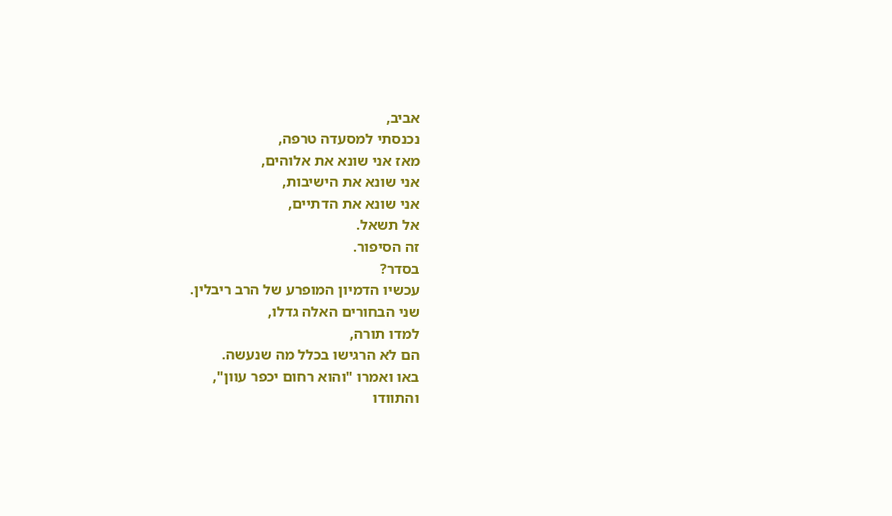אביב,
נכנסתי למסעדה טרפה,
מאז אני שונא את אלוהים,
אני שונא את הישיבות,
אני שונא את הדתיים,
אל תשאל.
זה הסיפור.
בסדר?
עכשיו הדמיון המופרע של הרב ריבלין.
שני הבחורים האלה גדלו,
למדו תורה,
הם לא הרגישו בכלל מה שנעשה.
באו ואמרו "והוא רחום יכפר עוון",
והתוודו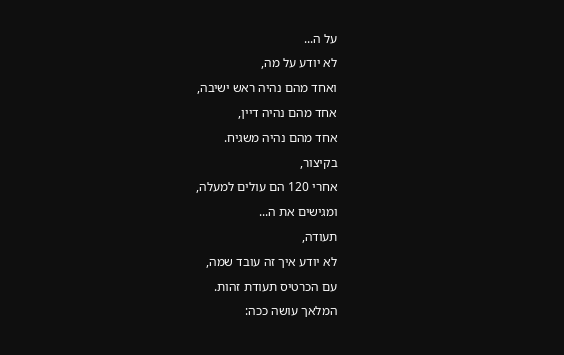על ה...
לא יודע על מה,
ואחד מהם נהיה ראש ישיבה,
אחד מהם נהיה דיין,
אחד מהם נהיה משגיח.
בקיצור,
אחרי 120 הם עולים למעלה,
ומגישים את ה...
תעודה,
לא יודע איך זה עובד שמה,
עם הכרטיס תעודת זהות.
המלאך עושה ככה: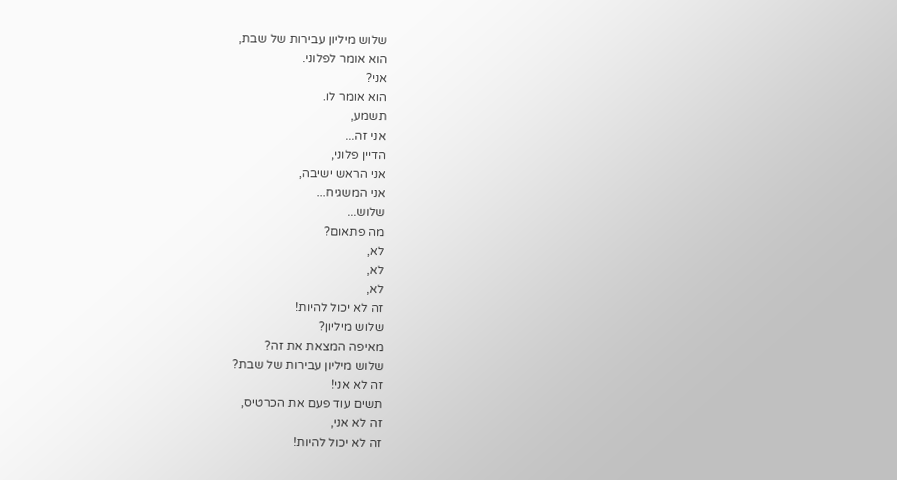שלוש מיליון עבירות של שבת,
הוא אומר לפלוני.
אני?
הוא אומר לו.
תשמע,
אני זה...
הדיין פלוני,
אני הראש ישיבה,
אני המשגיח...
שלוש...
מה פתאום?
לא,
לא,
לא,
זה לא יכול להיות!
שלוש מיליון?
מאיפה המצאת את זה?
שלוש מיליון עבירות של שבת?
זה לא אני!
תשים עוד פעם את הכרטיס,
זה לא אני,
זה לא יכול להיות!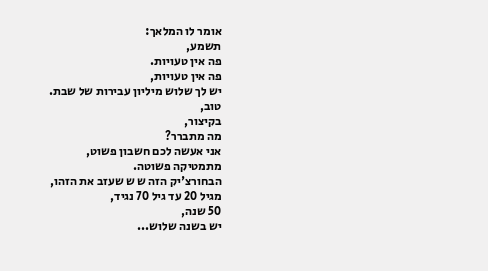אומר לו המלאך:
תשמע,
פה אין טעויות.
פה אין טעויות,
יש לך שלוש מיליון עבירות של שבת.
טוב,
בקיצור,
מה מתברר?
אני אעשה לכם חשבון פשוט,
מתמטיקה פשוטה.
הבחורצ'יק הזה ש ש שעזב את הזהו,
מגיל 20 עד גיל 70 נגיד,
50 שנה,
יש בשנה שלוש...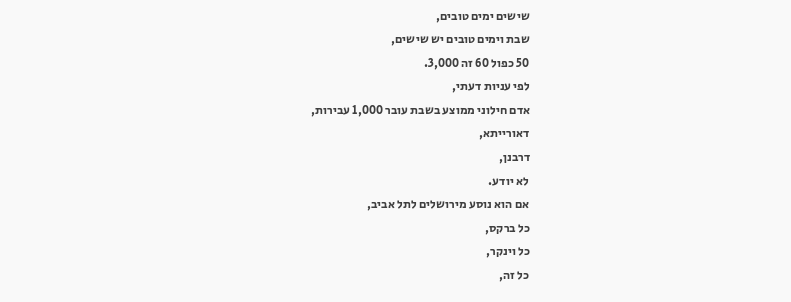שישים ימים טובים,
שבת וימים טובים יש שישים,
50 כפול 60 זה 3,000.
לפי עניות דעתי,
אדם חילוני ממוצע בשבת עובר 1,000 עבירות,
דאורייתא,
דרבנן,
לא יודע.
אם הוא נוסע מירושלים לתל אביב,
כל ברקס,
כל וינקר,
כל זה,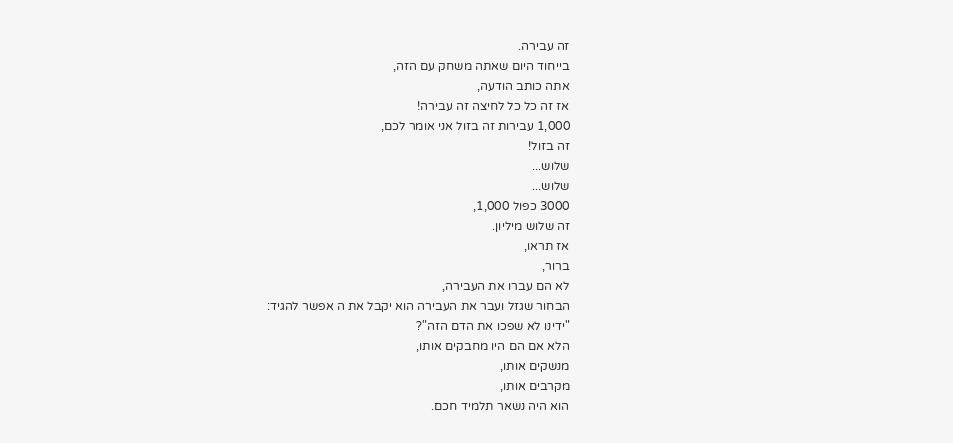זה עבירה.
בייחוד היום שאתה משחק עם הזה,
אתה כותב הודעה,
אז זה כל כל לחיצה זה עבירה!
1,000 עבירות זה בזול אני אומר לכם,
זה בזול!
שלוש...
שלוש...
3000 כפול 1,000,
זה שלוש מיליון.
אז תראו,
ברור,
לא הם עברו את העבירה,
הבחור שגזל ועבר את העבירה הוא יקבל את ה אפשר להגיד:
"ידינו לא שפכו את הדם הזה"?
הלא אם הם היו מחבקים אותו,
מנשקים אותו,
מקרבים אותו,
הוא היה נשאר תלמיד חכם.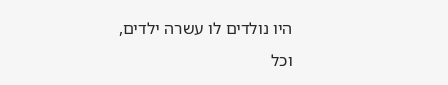היו נולדים לו עשרה ילדים,
וכל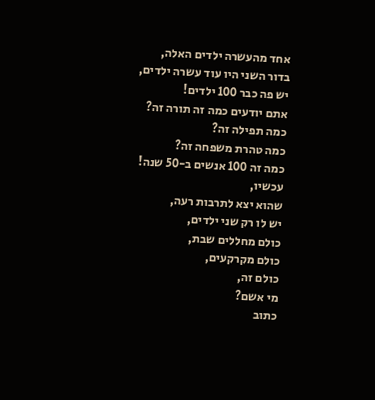אחד מהעשרה ילדים האלה,
בדור השני היו עוד עשרה ילדים,
יש פה כבר 100 ילדים!
אתם יודעים כמה זה תורה זה?
כמה תפילה זה?
כמה טהרת משפחה זה?
כמה זה 100 אנשים ב-50 שנה!
עכשיו,
שהוא יצא לתרבות רעה,
יש לו רק שני ילדים,
כולם מחללים שבת,
כולם מקרקעים,
כולם זה,
מי אשם?
כתוב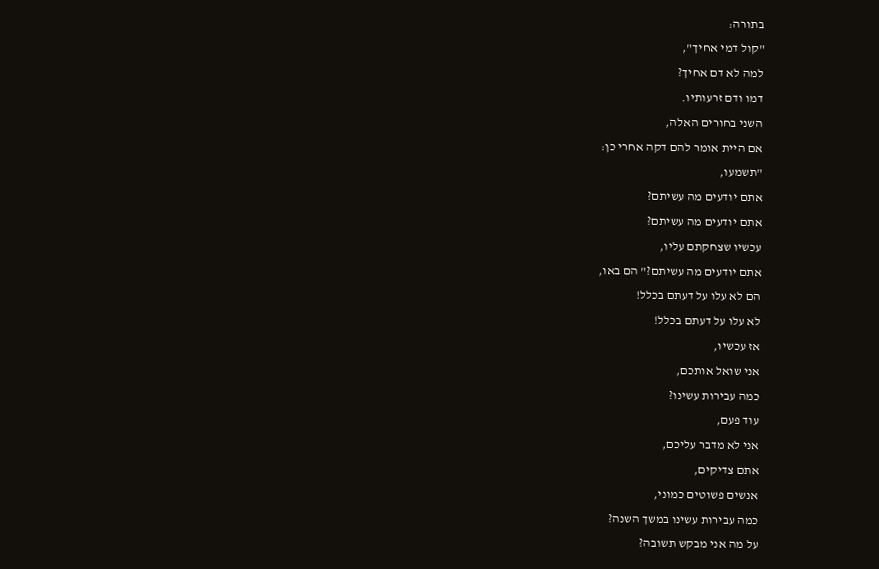בתורה:
"קול דמי אחיך",
למה לא דם אחיך?
דמו ודם זרעותיו.
השני בחורים האלה,
אם היית אומר להם דקה אחרי כן:
"תשמעו,
אתם יודעים מה עשיתם?
אתם יודעים מה עשיתם?
עכשיו שצחקתם עליו,
אתם יודעים מה עשיתם?" הם באו,
הם לא עלו על דעתם בכלל!
לא עלו על דעתם בכלל!
אז עכשיו,
אני שואל אותכם,
כמה עבירות עשינו?
עוד פעם,
אני לא מדבר עליכם,
אתם צדיקים,
אנשים פשוטים כמוני,
כמה עבירות עשינו במשך השנה?
על מה אני מבקש תשובה?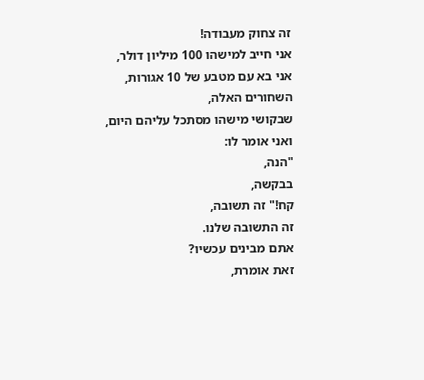זה צחוק מעבודה!
אני חייב למישהו 100 מיליון דולר,
אני בא עם מטבע של 10 אגורות,
השחורים האלה,
שבקושי מישהו מסתכל עליהם היום,
ואני אומר לו:
"הנה,
בבקשה,
קח!" זה תשובה,
זה התשובה שלנו.
אתם מבינים עכשיו?
זאת אומרת,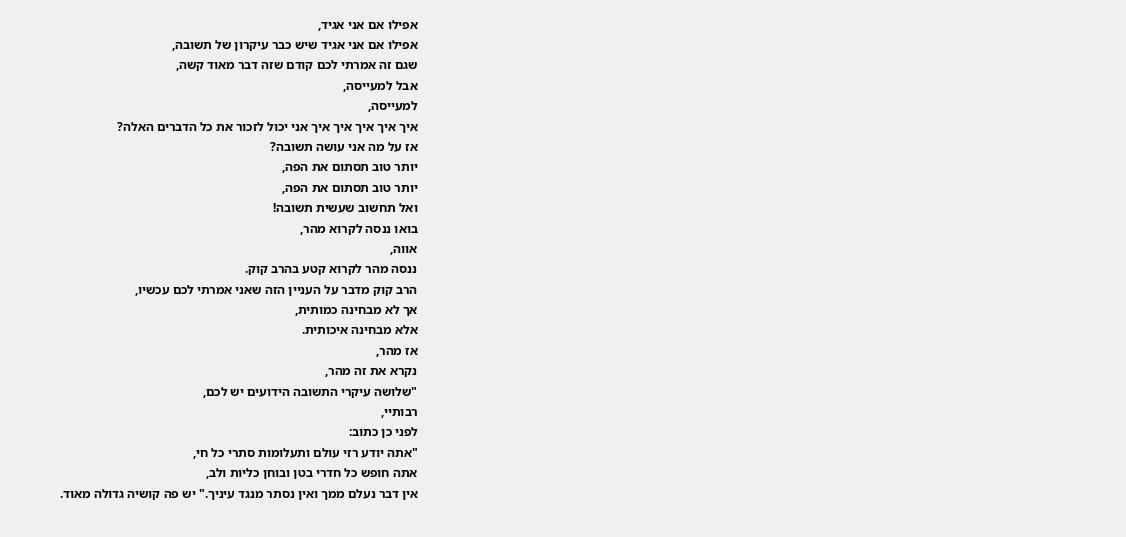אפילו אם אני אגיד,
אפילו אם אני אגיד שיש כבר עיקרון של תשובה,
שגם זה אמרתי לכם קודם שזה דבר מאוד קשה,
אבל למעייסה,
למעייסה,
איך איך איך איך איך אני יכול לזכור את כל הדברים האלה?
אז על מה אני עושה תשובה?
יותר טוב תסתום את הפה,
יותר טוב תסתום את הפה,
ואל תחשוב שעשית תשובה!
בואו ננסה לקרוא מהר,
אווה,
ננסה מהר לקרוא קטע בהרב קוק.
הרב קוק מדבר על העניין הזה שאני אמרתי לכם עכשיו,
אך לא מבחינה כמותית,
אלא מבחינה איכותית.
אז מהר,
נקרא את זה מהר,
"שלושה עיקרי התשובה הידועים יש לכם,
רבותיי,
לפני כן כתוב:
"אתה יודע רזי עולם ותעלומות סתרי כל חי,
אתה חופש כל חדרי בטן ובוחן כליות ולב,
אין דבר נעלם ממך ואין נסתר מנגד עיניך." יש פה קושיה גדולה מאוד.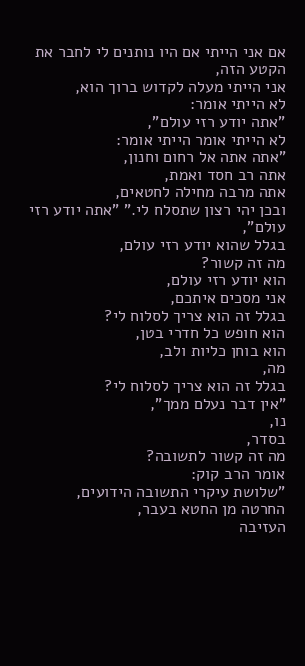אם אני הייתי אם היו נותנים לי לחבר את הקטע הזה,
אני הייתי מעלה לקדוש ברוך הוא,
לא הייתי אומר:
"אתה יודע רזי עולם",
לא הייתי אומר הייתי אומר:
"אתה אתה אל רחום וחנון,
אתה רב חסד ואמת,
אתה מרבה מחילה לחטאים,
ובכן יהי רצון שתסלח לי." "אתה יודע רזי עולם",
בגלל שהוא יודע רזי עולם,
מה זה קשור?
הוא יודע רזי עולם,
אני מסכים איתכם,
בגלל זה הוא צריך לסלוח לי?
הוא חופש כל חדרי בטן,
הוא בוחן כליות ולב,
מה,
בגלל זה הוא צריך לסלוח לי?
"אין דבר נעלם ממך",
נו,
בסדר,
מה זה קשור לתשובה?
אומר הרב קוק:
"שלושת עיקרי התשובה הידועים,
החרטה מן החטא בעבר,
העזיבה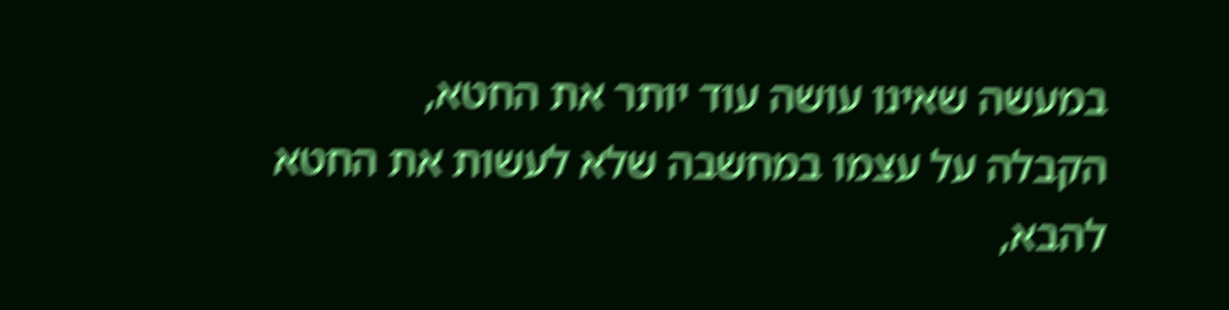במעשה שאינו עושה עוד יותר את החטא,
הקבלה על עצמו במחשבה שלא לעשות את החטא להבא,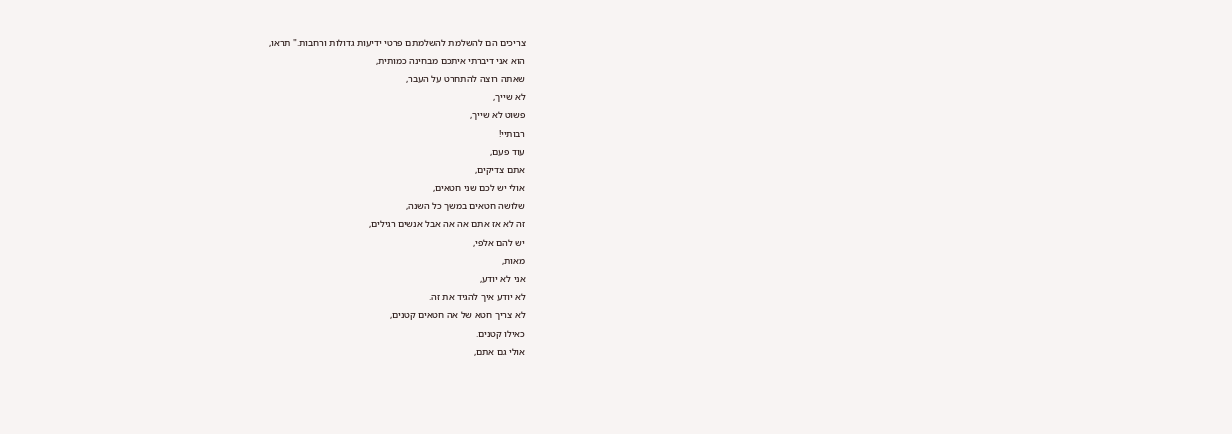צריכים הם להשלמת להשלמתם פרטי ידיעות גדולות ורחבות." תראו,
הוא אני דיברתי איתכם מבחינה כמותית,
שאתה רוצה להתחרט על העבר,
לא שייך,
פשוט לא שייך,
רבותיי!
עוד פעם,
אתם צדיקים,
אולי יש לכם שני חטאים,
שלושה חטאים במשך כל השנה,
זה לא אז אתם אה אה אבל אנשים רגילים,
יש להם אלפי,
מאות,
אני לא יודע,
לא יודע איך להגיד את זה.
לא צריך חטא של אה חטאים קטנים,
כאילו קטנים.
אולי גם אתם,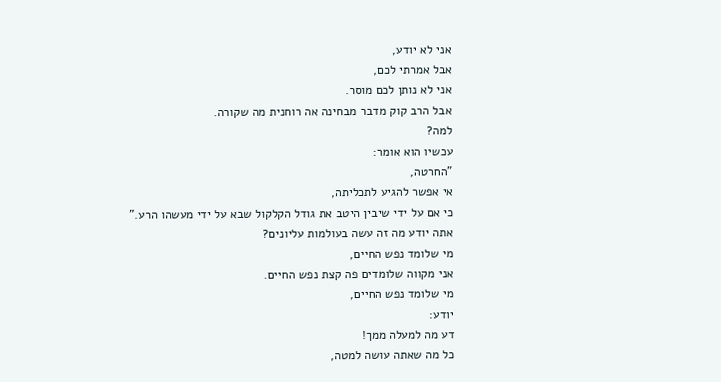אני לא יודע,
אבל אמרתי לכם,
אני לא נותן לכם מוסר.
אבל הרב קוק מדבר מבחינה אה רוחנית מה שקורה.
למה?
עכשיו הוא אומר:
"החרטה,
אי אפשר להגיע לתכליתה,
כי אם על ידי שיבין היטב את גודל הקלקול שבא על ידי מעשהו הרע."
אתה יודע מה זה עשה בעולמות עליונים?
מי שלומד נפש החיים,
אני מקווה שלומדים פה קצת נפש החיים.
מי שלומד נפש החיים,
יודע:
דע מה למעלה ממך!
כל מה שאתה עושה למטה,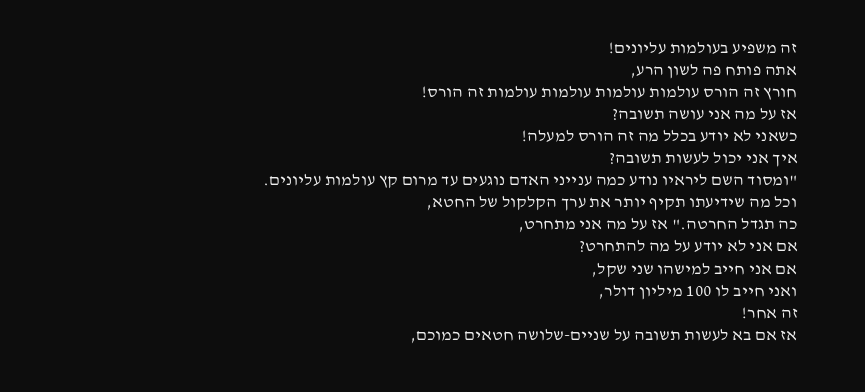זה משפיע בעולמות עליונים!
אתה פותח פה לשון הרע,
חורץ זה הורס עולמות עולמות עולמות עולמות זה הורס!
אז על מה אני עושה תשובה?
כשאני לא יודע בכלל מה זה הורס למעלה!
איך אני יכול לעשות תשובה?
"ומסוד השם ליראיו נודע כמה ענייני האדם נוגעים עד מרום קץ עולמות עליונים.
וכל מה שידיעתו תקיף יותר את ערך הקלקול של החטא,
כה תגדל החרטה." אז על מה אני מתחרט,
אם אני לא יודע על מה להתחרט?
אם אני חייב למישהו שני שקל,
ואני חייב לו 100 מיליון דולר,
זה אחר!
אז אם בא לעשות תשובה על שניים-שלושה חטאים כמוכם,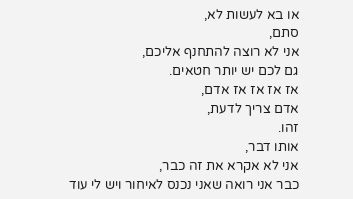או בא לעשות לא,
סתם,
אני לא רוצה להתחנף אליכם,
גם לכם יש יותר חטאים.
אז אז אז אז אדם,
אדם צריך לדעת,
זהו.
אותו דבר,
אני לא אקרא את זה כבר,
כבר אני רואה שאני נכנס לאיחור ויש לי עוד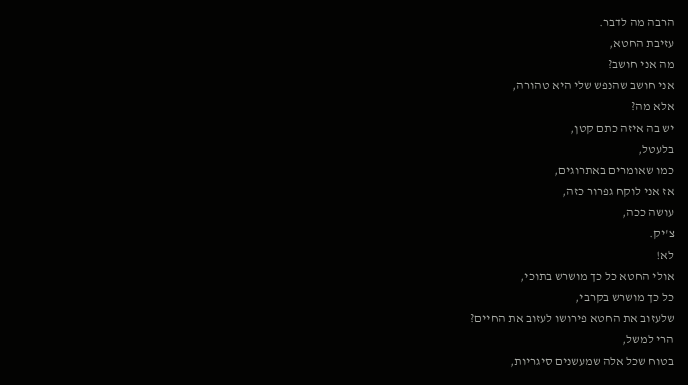הרבה מה לדבר.
עזיבת החטא,
מה אני חושב?
אני חושב שהנפש שלי היא טהורה,
אלא מה?
יש בה איזה כתם קטן,
בלעטל,
כמו שאומרים באתרוגים,
אז אני לוקח גפרור כזה,
עושה ככה,
צ'יק.
לא!
אולי החטא כל כך מושרש בתוכי,
כל כך מושרש בקרבי,
שלעזוב את החטא פירושו לעזוב את החיים?
הרי למשל,
בטוח שכל אלה שמעשנים סיגריות,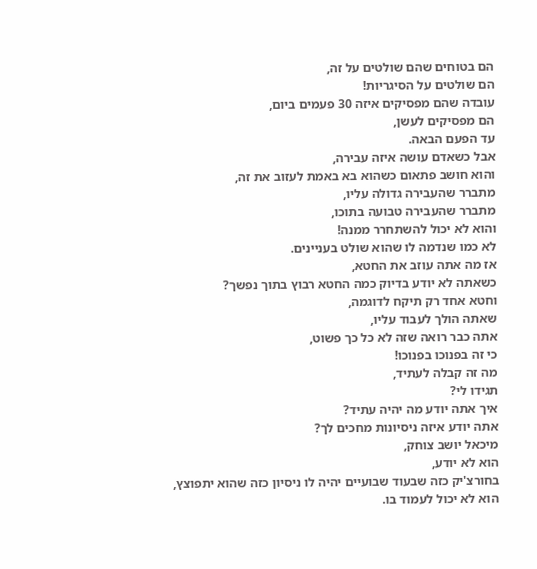הם בטוחים שהם שולטים על זה,
הם שולטים על הסיגריות!
עובדה שהם מפסיקים איזה 30 פעמים ביום,
הם מפסיקים לעשן,
עד הפעם הבאה.
אבל כשאדם עושה איזה עבירה,
והוא חושב פתאום כשהוא בא באמת לעזוב את זה,
מתברר שהעבירה גדולה עליו,
מתברר שהעבירה טבועה בתוכו,
והוא לא יכול להשתחרר ממנה!
לא כמו שנדמה לו שהוא שולט בעניינים.
אז מה אתה עוזב את החטא,
כשאתה לא יודע בדיוק כמה החטא רבוץ בתוך נפשך?
וחטא אחד רק תיקח לדוגמה,
שאתה הולך לעבוד עליו,
אתה כבר רואה שזה לא כל כך פשוט,
כי זה בפנוכו בפנוכו!
מה זה קבלה לעתיד,
תגידו לי?
איך אתה יודע מה יהיה עתיד?
אתה יודע איזה ניסיונות מחכים לך?
מיכאל יושב צוחק,
הוא לא יודע,
בחורצ'יק כזה שבעוד שבועיים יהיה לו ניסיון כזה שהוא יתפוצץ,
הוא לא יכול לעמוד בו.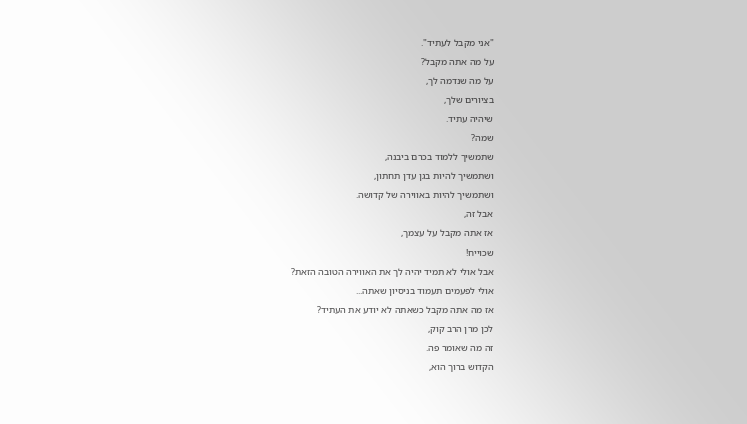"אני מקבל לעתיד".
על מה אתה מקבל?
על מה שנדמה לך,
בציורים שלך,
שיהיה עתיד.
שמה?
שתמשיך ללמוד בכרם ביבנה,
ושתמשיך להיות בגן עדן תחתון,
ושתמשיך להיות באווירה של קדושה.
אבל זה,
אז אתה מקבל על עצמך,
שכוייח!
אבל אולי לא תמיד יהיה לך את האווירה הטובה הזאת?
אולי לפעמים תעמוד בניסיון שאתה...
אז מה אתה מקבל כשאתה לא יודע את העתיד?
לכן מרן הרב קוק,
זה מה שאומר פה.
הקדוש ברוך הוא,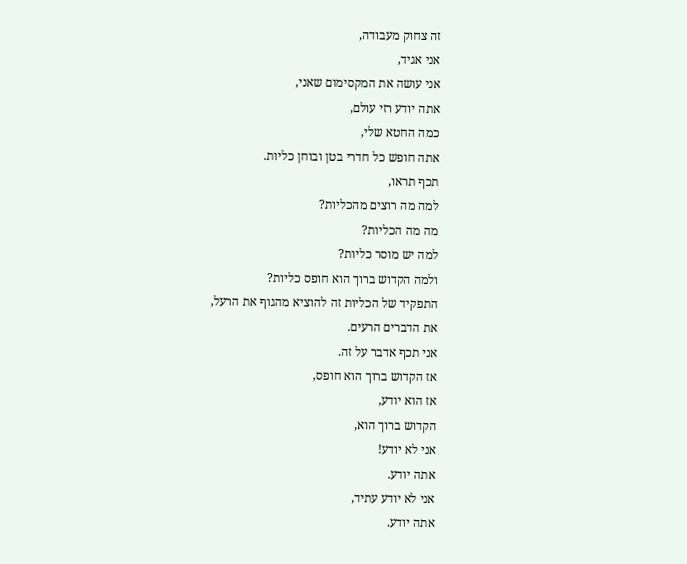זה צחוק מעבודה,
אני אגיד,
אני עושה את המקסימום שאני,
אתה יודע רזי עולם,
כמה החטא שלי,
אתה חופש כל חדרי בטן ובוחן כליות.
תכף תראו,
למה מה רוצים מהכליות?
מה מה הכליות?
למה יש מוסר כליות?
ולמה הקדוש ברוך הוא חופס כליות?
התפקיד של הכליות זה להוציא מהגוף את הרעל,
את הדברים הרעים.
אני תכף אדבר על זה.
אז הקדוש ברוך הוא חופס,
אז הוא יודע,
הקדוש ברוך הוא,
אני לא יודע!
אתה יודע.
אני לא יודע עתיד,
אתה יודע.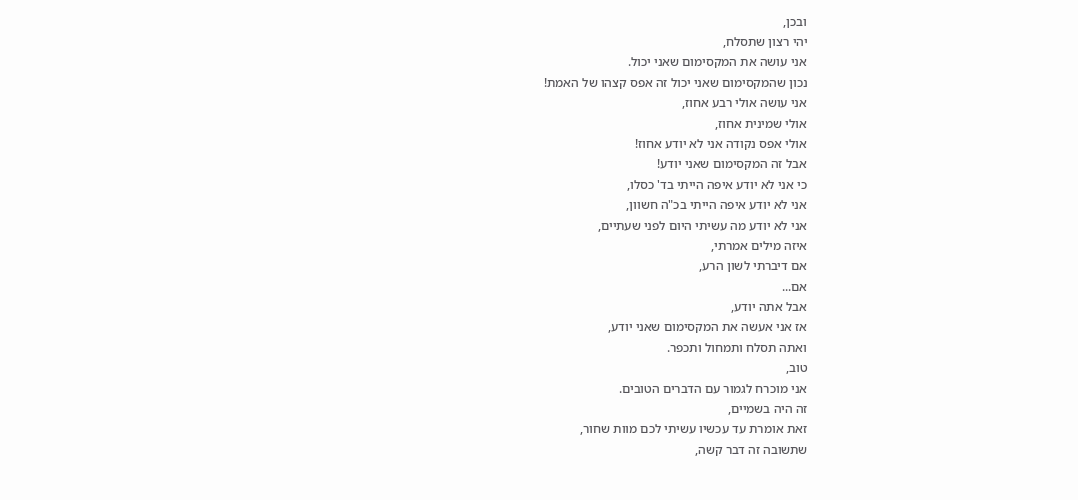ובכן,
יהי רצון שתסלח,
אני עושה את המקסימום שאני יכול.
נכון שהמקסימום שאני יכול זה אפס קצהו של האמת!
אני עושה אולי רבע אחוז,
אולי שמינית אחוז,
אולי אפס נקודה אני לא יודע אחוז!
אבל זה המקסימום שאני יודע!
כי אני לא יודע איפה הייתי בד' כסלו,
אני לא יודע איפה הייתי בכ"ה חשוון,
אני לא יודע מה עשיתי היום לפני שעתיים,
איזה מילים אמרתי,
אם דיברתי לשון הרע,
אם...
אבל אתה יודע,
אז אני אעשה את המקסימום שאני יודע,
ואתה תסלח ותמחול ותכפר.
טוב,
אני מוכרח לגמור עם הדברים הטובים.
זה היה בשמיים,
זאת אומרת עד עכשיו עשיתי לכם מוות שחור,
שתשובה זה דבר קשה,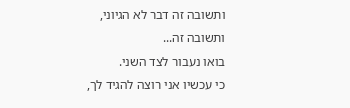ותשובה זה דבר לא הגיוני,
ותשובה זה...
בואו נעבור לצד השני.
כי עכשיו אני רוצה להגיד לך,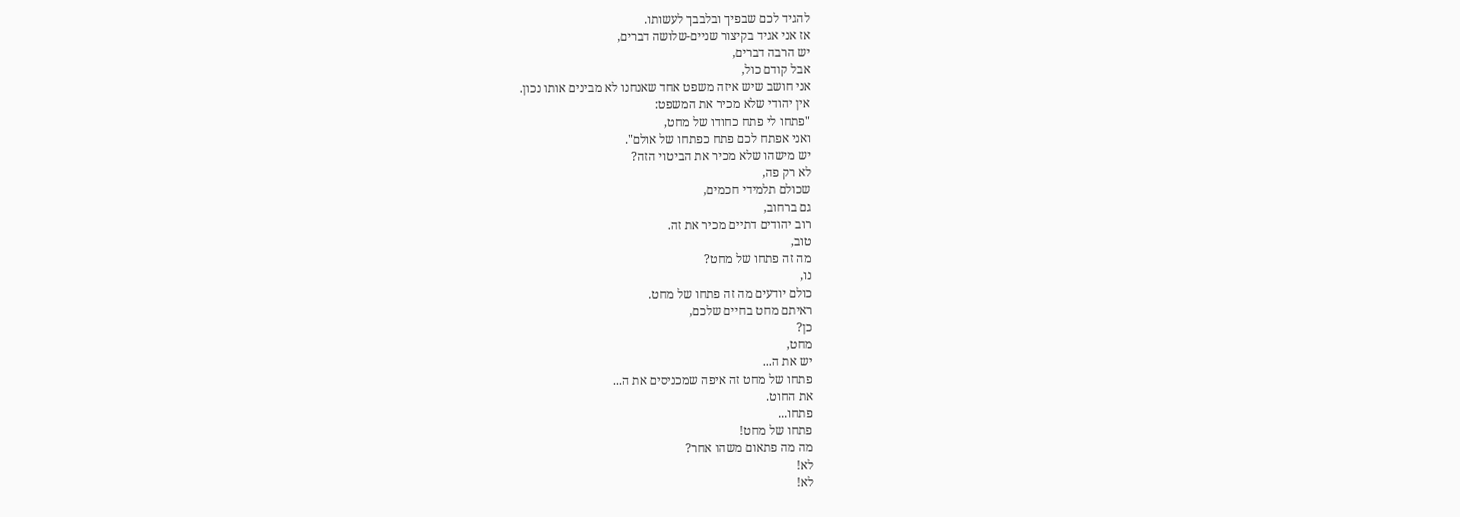להגיד לכם שבפיך ובלבבך לעשותו.
אז אני אגיד בקיצור שניים-שלושה דברים,
יש הרבה דברים,
אבל קודם כול,
אני חושב שיש איזה משפט אחד שאנחנו לא מבינים אותו נכון.
אין יהודי שלא מכיר את המשפט:
"פתחו לי פתח כחודו של מחט,
ואני אפתח לכם פתח כפתחו של אולם".
יש מישהו שלא מכיר את הביטוי הזה?
לא רק פה,
שכולם תלמידי חכמים,
גם ברחוב,
רוב יהודים דתיים מכיר את זה.
טוב,
מה זה פתחו של מחט?
נו,
כולם יודעים מה זה פתחו של מחט.
ראיתם מחט בחיים שלכם,
כן?
מחט,
יש את ה...
פתחו של מחט זה איפה שמכניסים את ה...
את החוט.
פתחו...
פתחו של מחט!
מה מה פתאום משהו אחר?
לא!
לא!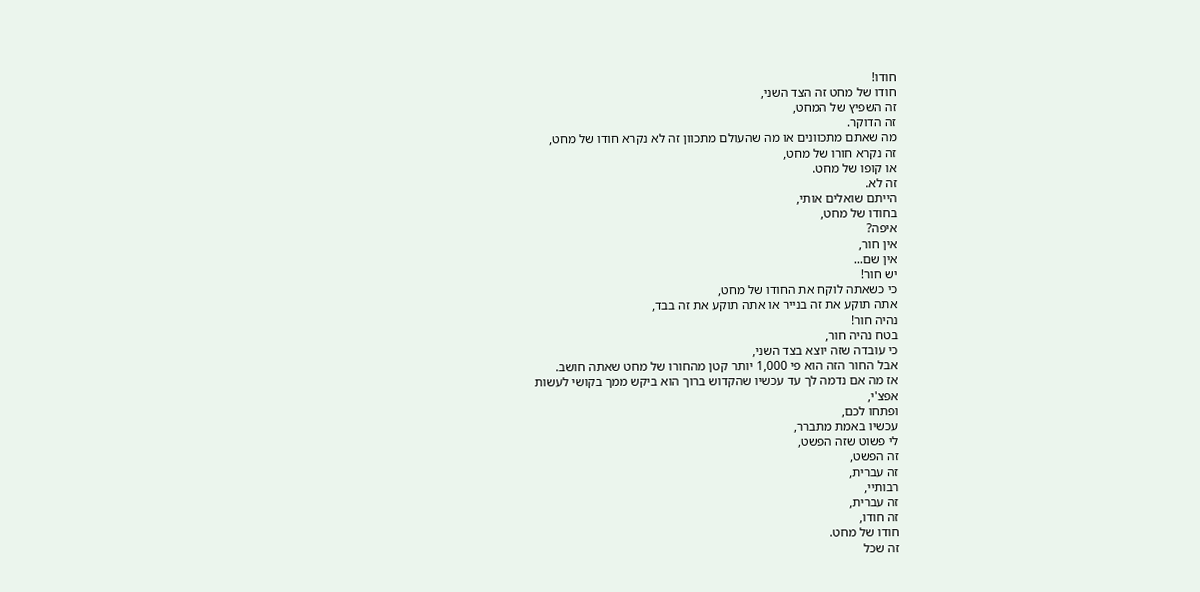חודו!
חודו של מחט זה הצד השני,
זה השפיץ של המחט,
זה הדוקר.
מה שאתם מתכוונים או מה שהעולם מתכוון זה לא נקרא חודו של מחט,
זה נקרא חורו של מחט,
או קופו של מחט.
זה לא.
הייתם שואלים אותי,
בחודו של מחט,
איפה?
אין חור,
אין שם...
יש חור!
כי כשאתה לוקח את החודו של מחט,
אתה תוקע את זה בנייר או אתה תוקע את זה בבד,
נהיה חור!
בטח נהיה חור,
כי עובדה שזה יוצא בצד השני,
אבל החור הזה הוא פי 1,000 יותר קטן מהחורו של מחט שאתה חושב.
אז מה אם נדמה לך עד עכשיו שהקדוש ברוך הוא ביקש ממך בקושי לעשות
אפצ'י,
ופתחו לכם,
עכשיו באמת מתברר,
לי פשוט שזה הפשט,
זה הפשט,
זה עברית,
רבותיי,
זה עברית,
זה חודו,
חודו של מחט.
זה שכל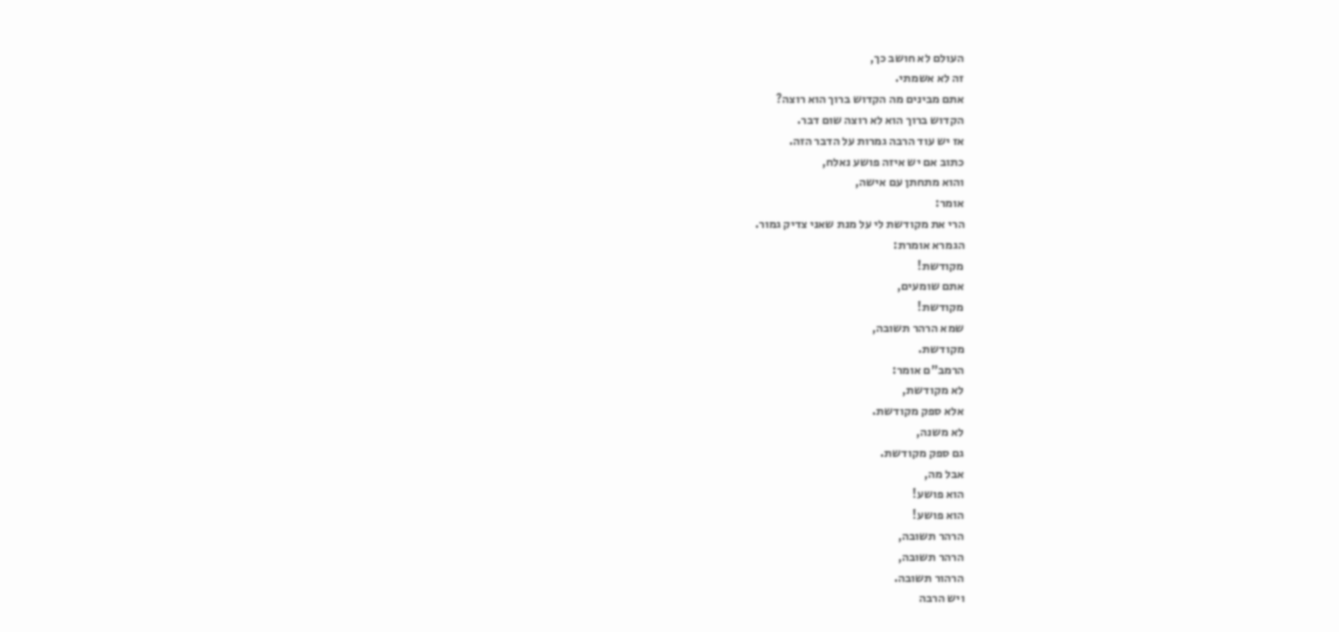העולם לא חושב כך,
זה לא אשמתי.
אתם מבינים מה הקדוש ברוך הוא רוצה?
הקדוש ברוך הוא לא רוצה שום דבר.
אז יש עוד הרבה גמרות על הדבר הזה.
כתוב אם יש איזה פושע נאלח,
והוא מתחתן עם אישה,
אומר:
הרי את מקודשת לי על מנת שאני צדיק גמור.
הגמרא אומרת:
מקודשת!
אתם שומעים,
מקודשת!
שמא הרהר תשובה,
מקודשת.
הרמב"ם אומר:
לא מקודשת,
אלא ספק מקודשת.
לא משנה,
גם ספק מקודשת.
אבל מה,
הוא פושע!
הוא פושע!
הרהר תשובה,
הרהר תשובה,
הרהור תשובה.
ויש הרבה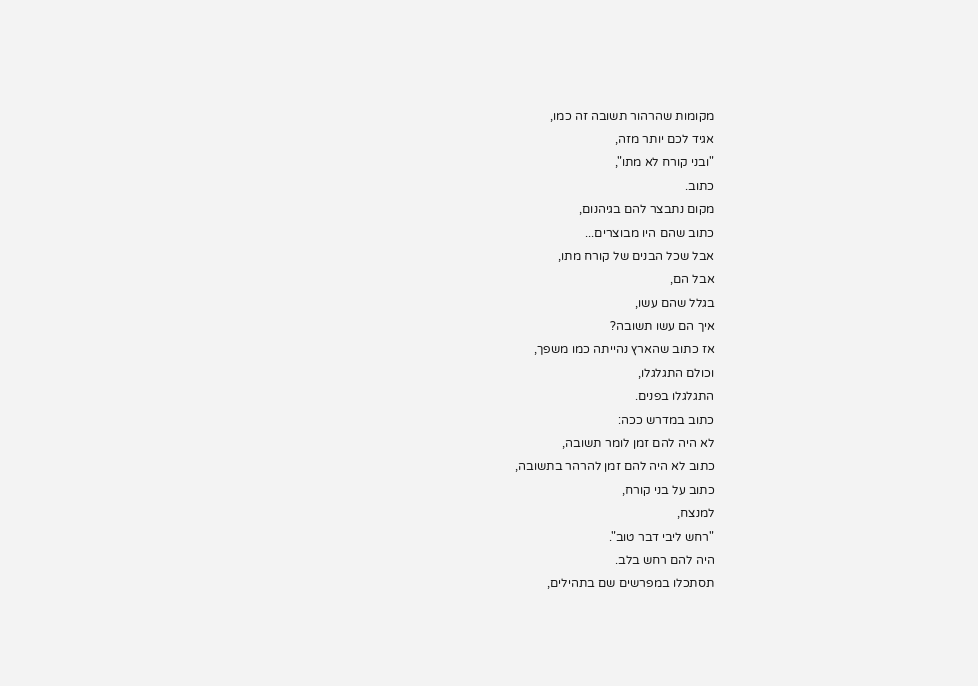מקומות שהרהור תשובה זה כמו,
אגיד לכם יותר מזה,
"ובני קורח לא מתו",
כתוב.
מקום נתבצר להם בגיהנום,
כתוב שהם היו מבוצרים...
אבל שכל הבנים של קורח מתו,
אבל הם,
בגלל שהם עשו,
איך הם עשו תשובה?
אז כתוב שהארץ נהייתה כמו משפך,
וכולם התגלגלו,
התגלגלו בפנים.
כתוב במדרש ככה:
לא היה להם זמן לומר תשובה,
כתוב לא היה להם זמן להרהר בתשובה,
כתוב על בני קורח,
למנצח,
"רחש ליבי דבר טוב".
היה להם רחש בלב.
תסתכלו במפרשים שם בתהילים,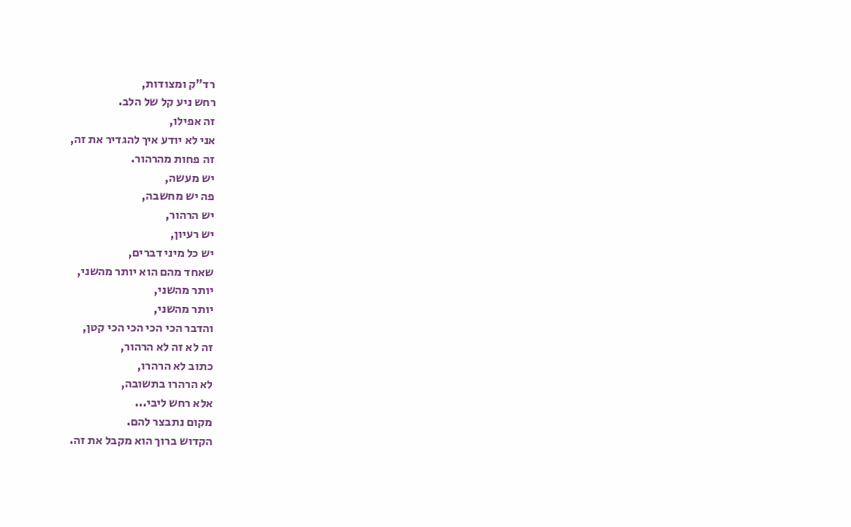רד"ק ומצודות,
רחש ניע קל של הלב.
זה אפילו,
אני לא יודע איך להגדיר את זה,
זה פחות מהרהור.
יש מעשה,
פה יש מחשבה,
יש הרהור,
יש רעיון,
יש כל מיני דברים,
שאחד מהם הוא יותר מהשני,
יותר מהשני,
יותר מהשני,
והדבר הכי הכי הכי הכי קטן,
זה לא זה לא הרהור,
כתוב לא הרהרו,
לא הרהרו בתשובה,
אלא רחש ליבי...
מקום נתבצר להם.
הקדוש ברוך הוא מקבל את זה.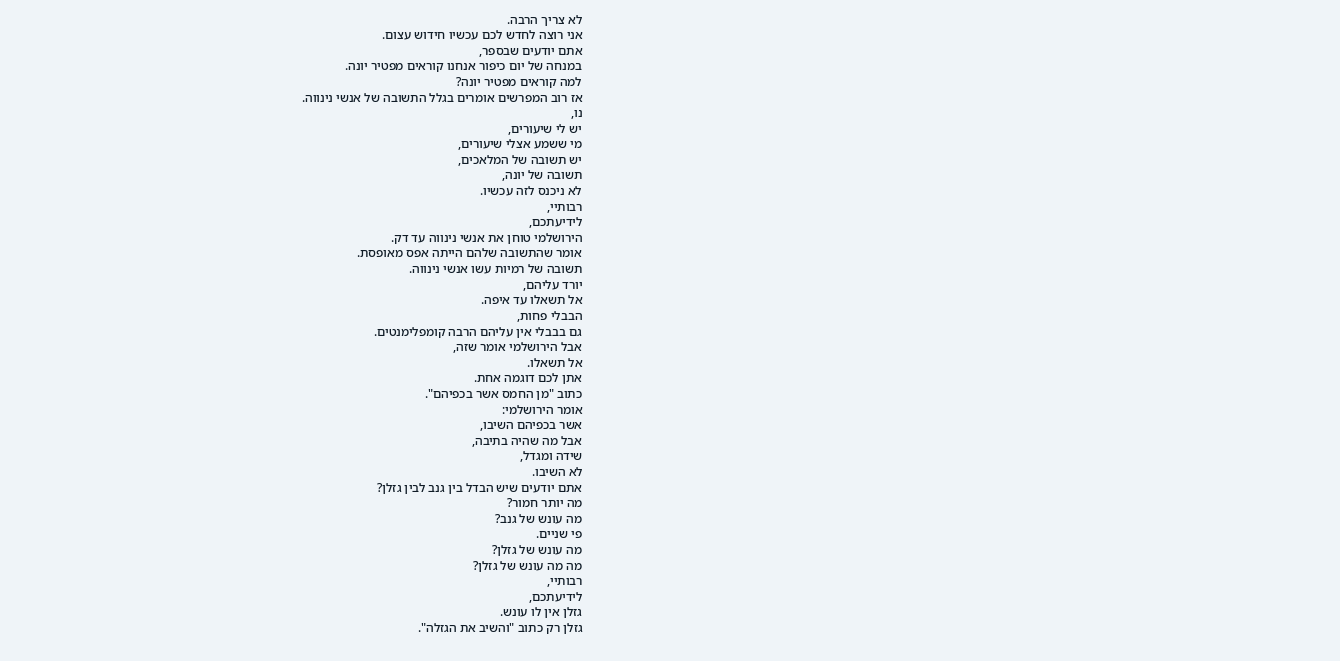לא צריך הרבה.
אני רוצה לחדש לכם עכשיו חידוש עצום.
אתם יודעים שבספר,
במנחה של יום כיפור אנחנו קוראים מפטיר יונה.
למה קוראים מפטיר יונה?
אז רוב המפרשים אומרים בגלל התשובה של אנשי נינווה.
נו,
יש לי שיעורים,
מי ששמע אצלי שיעורים,
יש תשובה של המלאכים,
תשובה של יונה,
לא ניכנס לזה עכשיו.
רבותיי,
לידיעתכם,
הירושלמי טוחן את אנשי נינווה עד דק.
אומר שהתשובה שלהם הייתה אפס מאופסת.
תשובה של רמיות עשו אנשי נינווה.
יורד עליהם,
אל תשאלו עד איפה.
הבבלי פחות,
גם בבבלי אין עליהם הרבה קומפלימנטים.
אבל הירושלמי אומר שזה,
אל תשאלו.
אתן לכם דוגמה אחת.
כתוב "מן החמס אשר בכפיהם".
אומר הירושלמי:
אשר בכפיהם השיבו,
אבל מה שהיה בתיבה,
שידה ומגדל,
לא השיבו.
אתם יודעים שיש הבדל בין גנב לבין גזלן?
מה יותר חמור?
מה עונש של גנב?
פי שניים.
מה עונש של גזלן?
מה מה עונש של גזלן?
רבותיי,
לידיעתכם,
גזלן אין לו עונש.
גזלן רק כתוב "והשיב את הגזלה".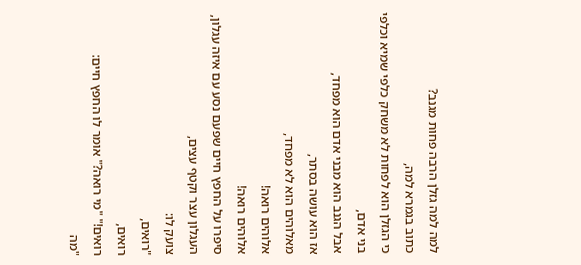למה למה גזלן הרבה פחות מגנב?
כתוב בגמרא למה,
כי הגזלן הוא לפחות לא משחק כלפי שמיא וכלפי בני אדם,
אבל הגנב הוא מבני אדם הוא מפחד,
אז הוא עושה בסתר,
מאלוהים הוא לא מפחד,
אלוהים רואה!
אלוהים רואה!
סיפרו על החפץ חיים שפעם נסע עם איזה עגלון,
העגלון עצר וקטף עצים,
צועק לו:
"רואים,
רואים,
רואים!" "מי רואה?" אומר לו החפץ חיים:
"מה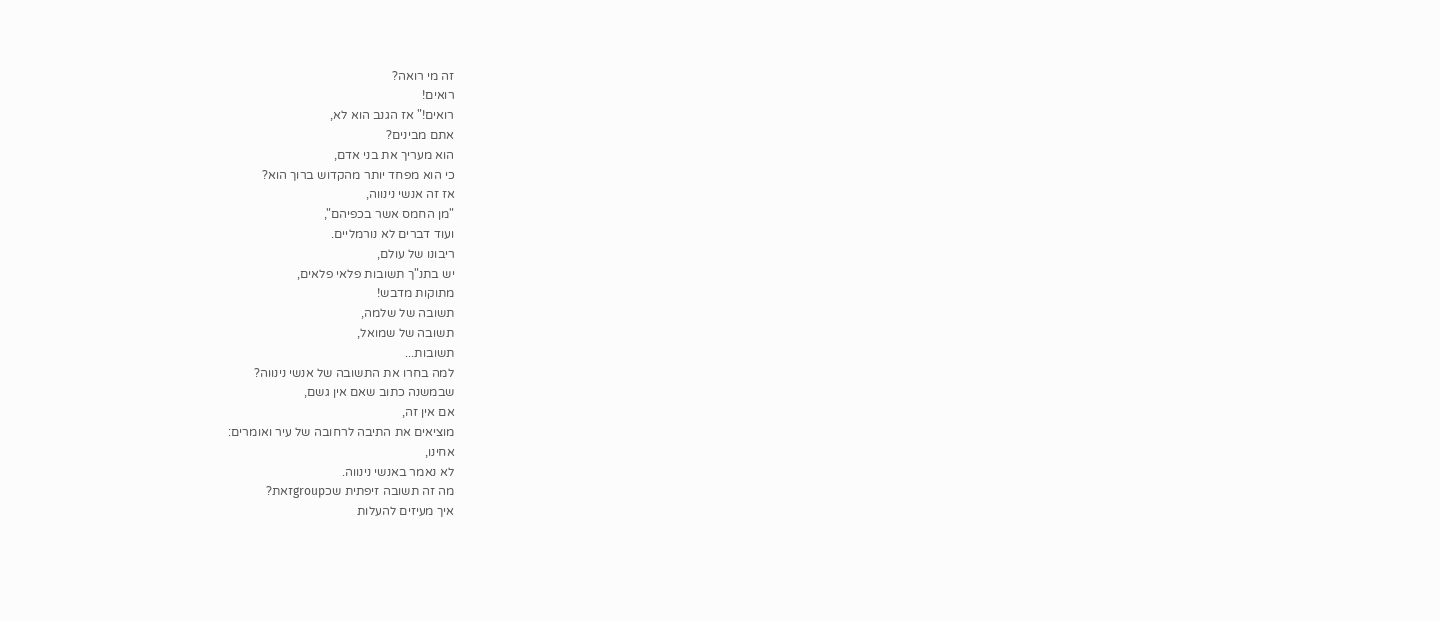זה מי רואה?
רואים!
רואים!" אז הגנב הוא לא,
אתם מבינים?
הוא מעריך את בני אדם,
כי הוא מפחד יותר מהקדוש ברוך הוא?
אז זה אנשי נינווה,
"מן החמס אשר בכפיהם",
ועוד דברים לא נורמליים.
ריבונו של עולם,
יש בתנ"ך תשובות פלאי פלאים,
מתוקות מדבש!
תשובה של שלמה,
תשובה של שמואל,
תשובות...
למה בחרו את התשובה של אנשי נינווה?
שבמשנה כתוב שאם אין גשם,
אם אין זה,
מוציאים את התיבה לרחובה של עיר ואומרים:
אחינו,
לא נאמר באנשי נינווה.
מה זה תשובה זיפתית שכgroupזאת?
איך מעיזים להעלות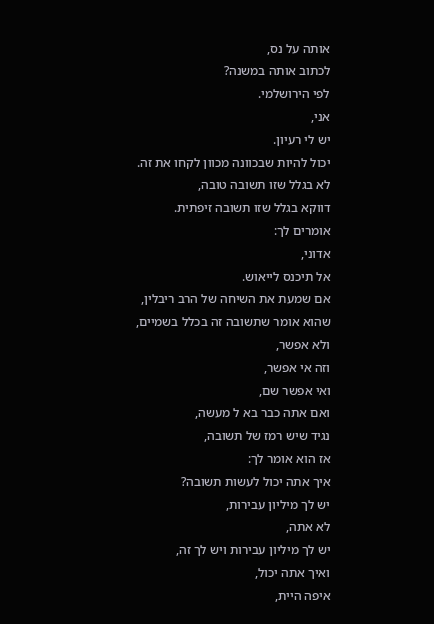אותה על נס,
לכתוב אותה במשנה?
לפי הירושלמי.
אני,
יש לי רעיון.
יכול להיות שבכוונה מכוון לקחו את זה.
לא בגלל שזו תשובה טובה,
דווקא בגלל שזו תשובה זיפתית.
אומרים לך:
אדוני,
אל תיכנס לייאוש.
אם שמעת את השיחה של הרב ריבלין,
שהוא אומר שתשובה זה בכלל בשמיים,
ולא אפשר,
וזה אי אפשר,
ואי אפשר שם,
ואם אתה כבר בא ל מעשה,
נגיד שיש רמז של תשובה,
אז הוא אומר לך:
איך אתה יכול לעשות תשובה?
יש לך מיליון עבירות,
לא אתה,
יש לך מיליון עבירות ויש לך זה,
ואיך אתה יכול,
איפה היית,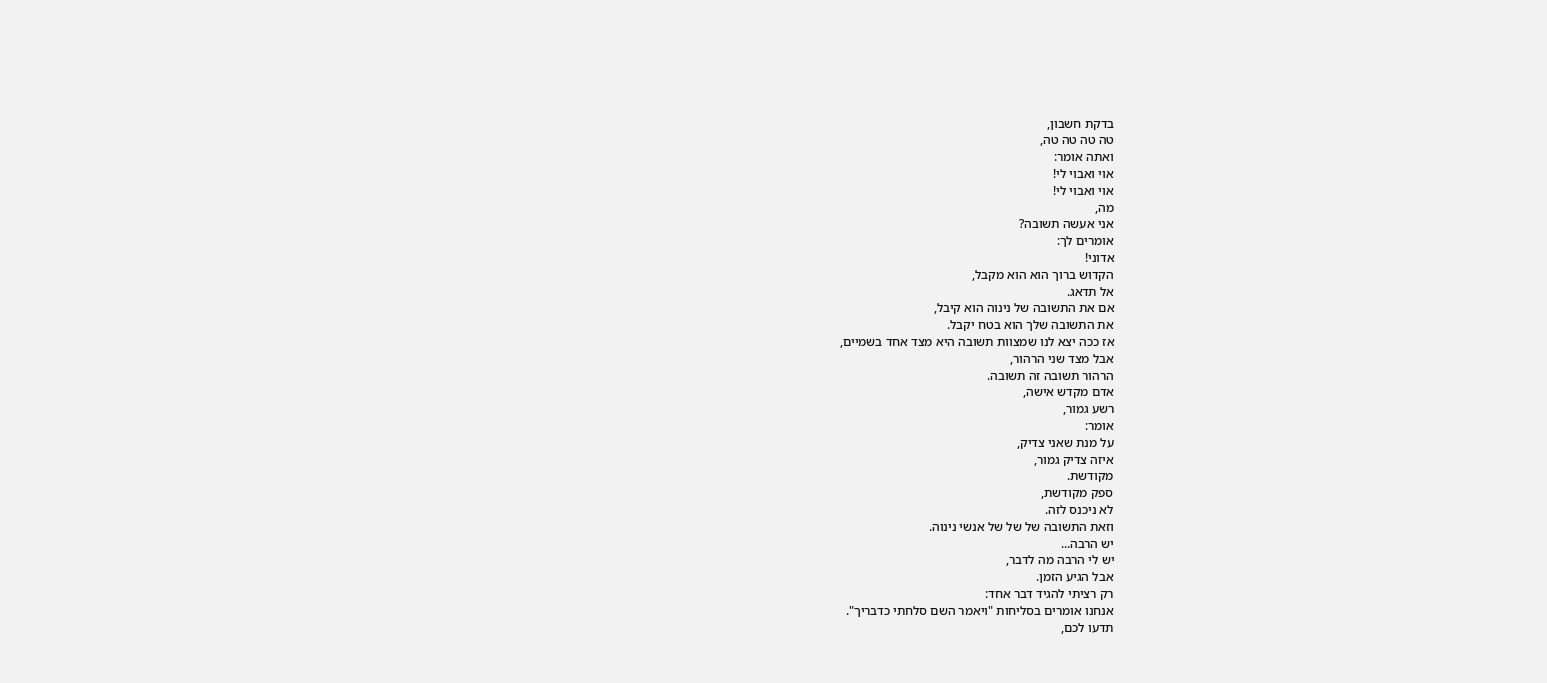בדקת חשבון,
טה טה טה טה,
ואתה אומר:
אוי ואבוי לי!
אוי ואבוי לי!
מה,
אני אעשה תשובה?
אומרים לך:
אדוני!
הקדוש ברוך הוא הוא מקבל,
אל תדאג.
אם את התשובה של נינוה הוא קיבל,
את התשובה שלך הוא בטח יקבל.
אז ככה יצא לנו שמצוות תשובה היא מצד אחד בשמיים,
אבל מצד שני הרהור,
הרהור תשובה זה תשובה.
אדם מקדש אישה,
רשע גמור,
אומר:
על מנת שאני צדיק,
איזה צדיק גמור,
מקודשת.
ספק מקודשת,
לא ניכנס לזה.
וזאת התשובה של של של אנשי נינוה.
יש הרבה...
יש לי הרבה מה לדבר,
אבל הגיע הזמן.
רק רציתי להגיד דבר אחד:
אנחנו אומרים בסליחות "ויאמר השם סלחתי כדבריך".
תדעו לכם,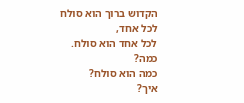הקדוש ברוך הוא סולח לכל אחד,
לכל אחד הוא סולח.
כמה?
כמה הוא סולח?
איך?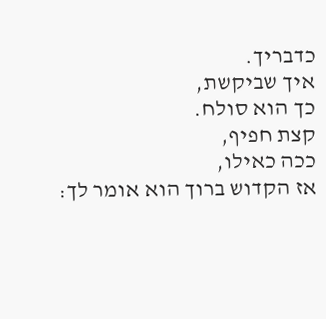כדבריך.
איך שביקשת,
כך הוא סולח.
קצת חפיף,
ככה כאילו,
אז הקדוש ברוך הוא אומר לך: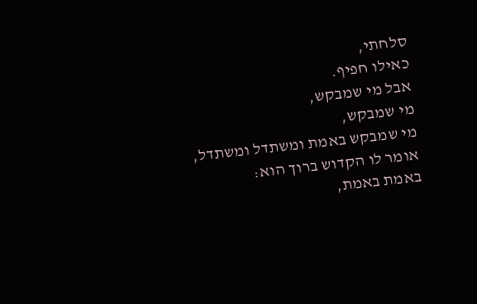סלחתי,
כאילו חפיף.
אבל מי שמבקש,
מי שמבקש,
מי שמבקש באמת ומשתדל ומשתדל,
אומר לו הקדוש ברוך הוא:
באמת באמת,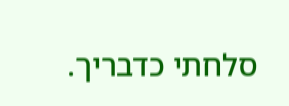סלחתי כדבריך.